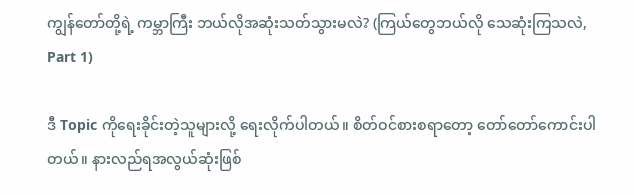ကျွန်တော်တို့ရဲ့ ကမ္ဘာကြီး ဘယ်လိုအဆုံးသတ်သွားမလဲ? (ကြယ်တွေဘယ်လို သေဆုံးကြသလဲ, Part 1)

ဒီ Topic ကိုရေးခိုင်းတဲ့သူများလို့ ရေးလိုက်ပါတယ်။ စိတ်ဝင်စားစရာတော့ တော်တော်ကောင်းပါတယ်။ နားလည်ရအလွယ်ဆုံးဖြစ်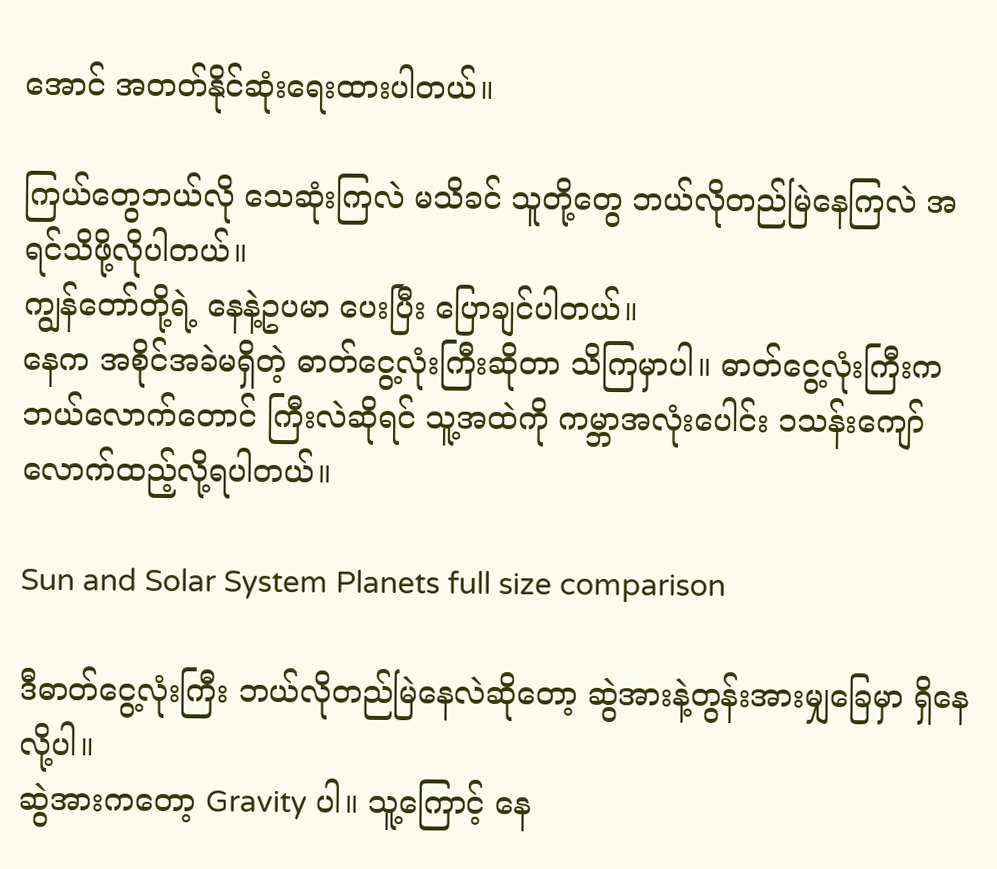အောင် အတတ်နိုင်ဆုံးရေးထားပါတယ်။

ကြယ်တွေဘယ်လို သေဆုံးကြလဲ မသိခင် သူတို့တွေ ဘယ်လိုတည်မြဲနေကြလဲ အရင်သိဖို့လိုပါတယ်။
ကျွန်တော်တို့ရဲ့ နေနဲ့ဥပမာ ပေးပြီး ပြောချင်ပါတယ်။
နေက အစိုင်အခဲမရှိတဲ့ ဓာတ်ငွေ့လုံးကြီးဆိုတာ သိကြမှာပါ။ ဓာတ်ငွေ့လုံးကြီးက ဘယ်လောက်တောင် ကြီးလဲဆိုရင် သူ့အထဲကို ကမ္ဘာအလုံးပေါင်း ၁သန်းကျော်လောက်ထည့်လို့ရပါတယ်။

Sun and Solar System Planets full size comparison

ဒီဓာတ်ငွေ့လုံးကြီး ဘယ်လိုတည်မြဲနေလဲဆိုတော့ ဆွဲအားနဲ့တွန်းအားမျှခြေမှာ ရှိနေလို့ပါ။
ဆွဲအားကတော့ Gravity ပါ။ သူ့ကြောင့် နေ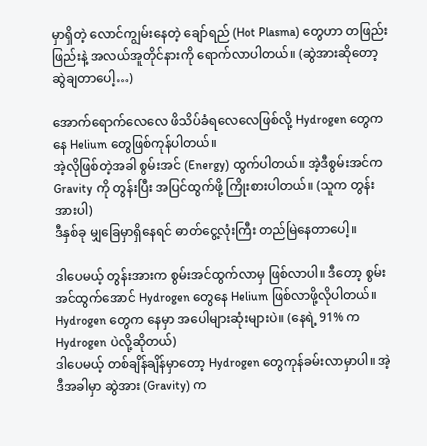မှာရှိတဲ့ လောင်ကျွမ်းနေတဲ့ ချော်ရည် (Hot Plasma) တွေဟာ တဖြည်းဖြည်းနဲ့ အလယ်အူတိုင်နားကို ရောက်လာပါတယ်။ (ဆွဲအားဆိုတော့ ဆွဲချတာပေါ့…)

အောက်ရောက်လေလေ ဖိသိပ်ခံရလေလေဖြစ်လို့ Hydrogen တွေကနေ Helium တွေဖြစ်ကုန်ပါတယ်။
အဲ့လိုဖြစ်တဲ့အခါ စွမ်းအင် (Energy) ထွက်ပါတယ်။ အဲ့ဒီစွမ်းအင်က Gravity ကို တွန်းပြီး အပြင်ထွက်ဖို့ ကြိုးစားပါတယ်။ (သူက တွန်းအားပါ)
ဒီနှစ်ခု မျှခြေမှာရှိနေရင် ဓာတ်ငွေ့လုံးကြီး တည်မြဲနေတာပေါ့။

ဒါပေမယ့် တွန်းအားက စွမ်းအင်ထွက်လာမှ ဖြစ်လာပါ။ ဒီတော့ စွမ်းအင်ထွက်အောင် Hydrogen တွေနေ Helium ဖြစ်လာဖို့လိုပါတယ်။ Hydrogen တွေက နေမှာ အပေါများဆုံးများပဲ။ (နေရဲ့ 91% က Hydrogen ပဲလို့ဆိုတယ်)
ဒါပေမယ့် တစ်ချိန်ချိန်မှာတော့ Hydrogen တွေကုန်ခမ်းလာမှာပါ။ အဲ့ဒီအခါမှာ ဆွဲအား (Gravity) က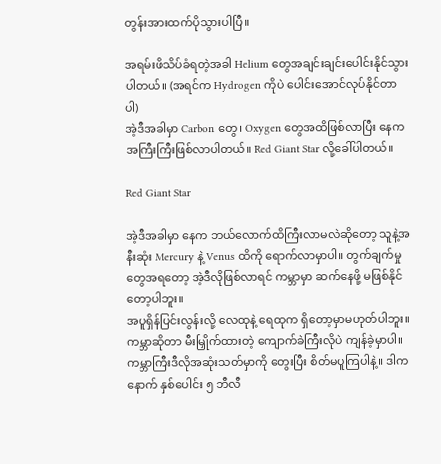တွန်းအားထက်ပိုသွားပါပြီ။

အရမ်းဖိသိပ်ခံရတဲ့အခါ Helium တွေအချင်းချင်းပေါင်းနိုင်သွားပါတယ်။ (အရင်က Hydrogen ကိုပဲ ပေါင်းအောင်လုပ်နိုင်တာပါ)
အဲ့ဒီအခါမှာ Carbon တွေ၊ Oxygen တွေအထိဖြစ်လာပြီး နေက အကြီးကြီးဖြစ်လာပါတယ်။ Red Giant Star လို့ခေါ်ပါတယ်။

Red Giant Star

အဲ့ဒီအခါမှာ နေက ဘယ်လောက်ထိကြီးလာမလဲဆိုတော့ သူနဲ့အနီးဆုံး Mercury နဲ့ Venus ထိကို ရောက်လာမှာပါ။ တွက်ချက်မှုတွေအရတော့ အဲ့ဒီလိုဖြစ်လာရင် ကမ္ဘာမှာ ဆက်နေဖို့ မဖြစ်နိုင်တော့ပါဘူး။
အပူရှိန်ပြင်းလွန်းလို့ လေထုနဲ့ ရေထုက ရှိတော့မှာမဟုတ်ပါဘူး။
ကမ္ဘာဆိုတာ မီးမြှိုက်ထားတဲ့ ကျောက်ခဲကြီးလိုပဲ ကျန်ခဲ့မှာပါ။
ကမ္ဘာကြီးဒီလိုအဆုံးသတ်မှာကို တွေးပြီး စိတ်မပူကြပါနဲ့။ ဒါကနောက် နှစ်ပေါင်း ၅ ဘီလီ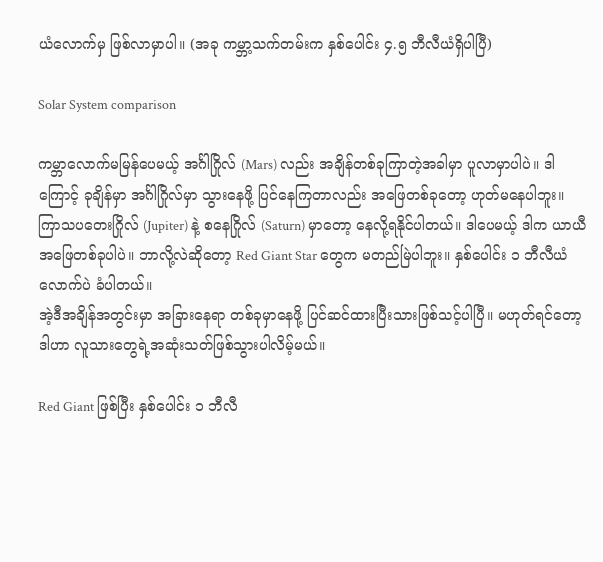ယံလောက်မှ ဖြစ်လာမှာပါ။ (အခု ကမ္ဘာ့သက်တမ်းက နှစ်ပေါင်း ၄.၅ ဘီလီယံရှိပါပြီ)

Solar System comparison

ကမ္ဘာလောက်မမြန်ပေမယ့် အင်္ဂါဂြိုလ် (Mars) လည်း အချိန်တစ်ခုကြာတဲ့အခါမှာ ပူလာမှာပါပဲ။ ဒါကြောင့် ခုချိန်မှာ အင်္ဂါဂြိုလ်မှာ သွားနေဖို့ ပြင်နေကြတာလည်း အဖြေတစ်ခုတော့ ဟုတ်မနေပါဘူး။
ကြာသပတေးဂြိုလ် (Jupiter) နဲ့ စနေဂြိုလ် (Saturn) မှာတော့ နေလို့ရနိုင်ပါတယ်။ ဒါပေမယ့် ဒါက ယာယီအဖြေတစ်ခုပါပဲ။ ဘာလို့လဲဆိုတော့ Red Giant Star တွေက မတည်မြဲပါဘူး။ နှစ်ပေါင်း ၁ ဘီလီယံလောက်ပဲ ခံပါတယ်။
အဲ့ဒီအချိန်အတွင်းမှာ အခြားနေရာ တစ်ခုမှာနေဖို့ ပြင်ဆင်ထားပြီးသားဖြစ်သင့်ပါပြီ။ မဟုတ်ရင်တော့ ဒါဟာ လူသားတွေရဲ့အဆုံးသတ်ဖြစ်သွားပါလိမ့်မယ်။

Red Giant ဖြစ်ပြီး နှစ်ပေါင်း ၁ ဘီလီ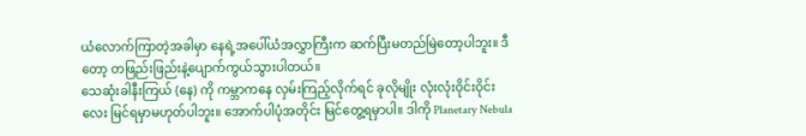ယံလောက်ကြာတဲ့အခါမှာ နေရဲ့အပေါ်ယံအလွှာကြီးက ဆက်ပြီးမတည်မြဲတော့ပါဘူး။ ဒီတော့ တဖြည်းဖြည်းနဲ့ပျောက်ကွယ်သွားပါတယ်။
သေဆုံးခါနီးကြယ် (နေ) ကို ကမ္ဘာကနေ လှမ်းကြည့်လိုက်ရင် ခုလိုမျိုး လုံးလုံးဝိုင်းဝိုင်းလေး မြင်ရမှာမဟုတ်ပါဘူး။ အောက်ပါပုံအတိုင်း မြင်တွေ့ရမှာပါ။ ဒါကို Planetary Nebula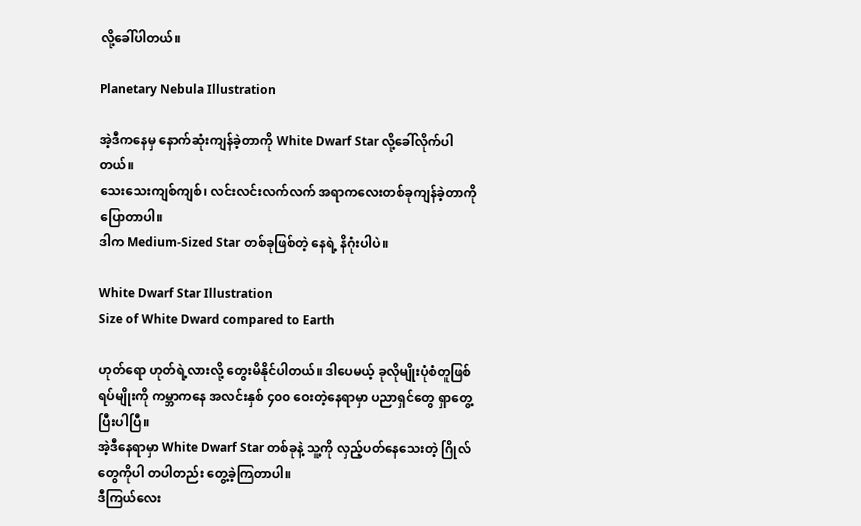လို့ခေါ်ပါတယ်။

Planetary Nebula Illustration

အဲ့ဒီကနေမှ နောက်ဆုံးကျန်ခဲ့တာကို White Dwarf Star လို့ခေါ်လိုက်ပါတယ်။
သေးသေးကျစ်ကျစ်၊ လင်းလင်းလက်လက် အရာကလေးတစ်ခုကျန်ခဲ့တာကို ပြောတာပါ။
ဒါက Medium-Sized Star တစ်ခုဖြစ်တဲ့ နေရဲ့ နိဂုံးပါပဲ။

White Dwarf Star Illustration
Size of White Dward compared to Earth

ဟုတ်ရော ဟုတ်ရဲ့လားလို့ တွေးမိနိုင်ပါတယ်။ ဒါပေမယ့် ခုလိုမျိုးပုံစံတူဖြစ်ရပ်မျိုးကို ကမ္ဘာကနေ အလင်းနှစ် ၄၀၀ ဝေးတဲ့နေရာမှာ ပညာရှင်တွေ ရှာတွေ့ပြီးပါပြီ။
အဲ့ဒီနေရာမှာ White Dwarf Star တစ်ခုနဲ့ သူ့ကို လှည့်ပတ်နေသေးတဲ့ ဂြိုလ်တွေကိုပါ တပါတည်း တွေ့ခဲ့ကြတာပါ။
ဒီကြယ်လေး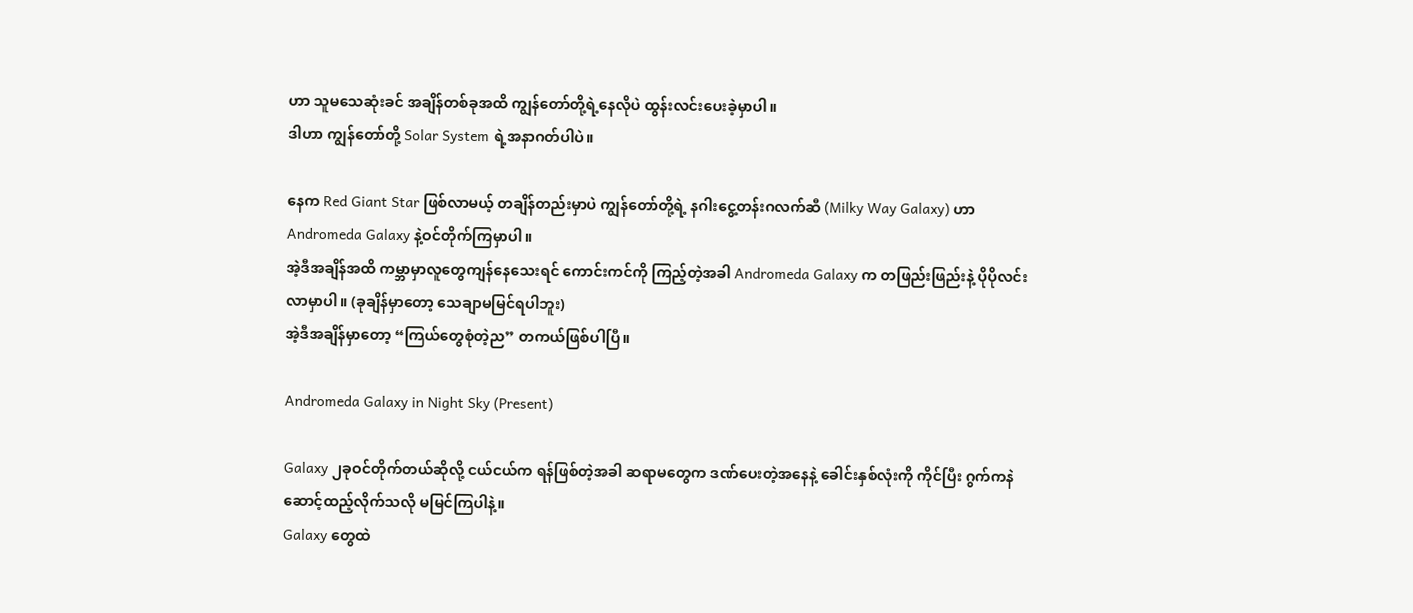ဟာ သူမသေဆုံးခင် အချိန်တစ်ခုအထိ ကျွန်တော်တို့ရဲ့နေလိုပဲ ထွန်းလင်းပေးခဲ့မှာပါ။
ဒါဟာ ကျွန်တော်တို့ Solar System ရဲ့အနာဂတ်ပါပဲ။

နေက Red Giant Star ဖြစ်လာမယ့် တချိန်တည်းမှာပဲ ကျွန်တော်တို့ရဲ့ နဂါးငွေ့တန်းဂလက်ဆီ (Milky Way Galaxy) ဟာ Andromeda Galaxy နဲ့ဝင်တိုက်ကြမှာပါ။
အဲ့ဒီအချိန်အထိ ကမ္ဘာမှာလူတွေကျန်နေသေးရင် ကောင်းကင်ကို ကြည့်တဲ့အခါ Andromeda Galaxy က တဖြည်းဖြည်းနဲ့ ပိုပိုလင်းလာမှာပါ။ (ခုချိန်မှာတော့ သေချာမမြင်ရပါဘူး)
အဲ့ဒီအချိန်မှာတော့ “ကြယ်တွေစုံတဲ့ည” တကယ်ဖြစ်ပါပြီ။

Andromeda Galaxy in Night Sky (Present)

Galaxy ၂ခုဝင်တိုက်တယ်ဆိုလို့ ငယ်ငယ်က ရန်ဖြစ်တဲ့အခါ ဆရာမတွေက ဒဏ်ပေးတဲ့အနေနဲ့ ခေါင်းနှစ်လုံးကို ကိုင်ပြီး ဂွက်ကနဲ ဆောင့်ထည့်လိုက်သလို မမြင်ကြပါနဲ့။
Galaxy တွေထဲ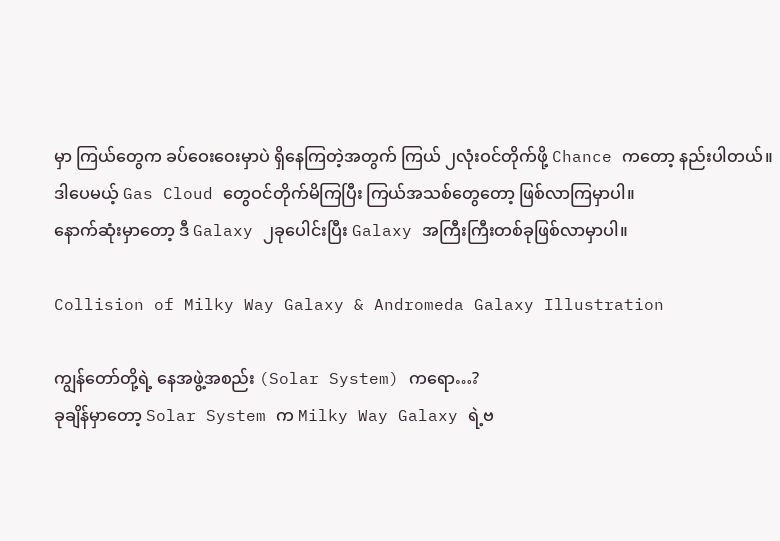မှာ ကြယ်တွေက ခပ်ဝေးဝေးမှာပဲ ရှိနေကြတဲ့အတွက် ကြယ် ၂လုံးဝင်တိုက်ဖို့ Chance ကတော့ နည်းပါတယ်။
ဒါပေမယ့် Gas Cloud တွေဝင်တိုက်မိကြပြီး ကြယ်အသစ်တွေတော့ ဖြစ်လာကြမှာပါ။
နောက်ဆုံးမှာတော့ ဒီ Galaxy ၂ခုပေါင်းပြီး Galaxy အကြီးကြီးတစ်ခုဖြစ်လာမှာပါ။

Collision of Milky Way Galaxy & Andromeda Galaxy Illustration

ကျွန်တော်တို့ရဲ့ နေအဖွဲ့အစည်း (Solar System) ကရော…?
ခုချိန်မှာတော့ Solar System က Milky Way Galaxy ရဲ့ဗ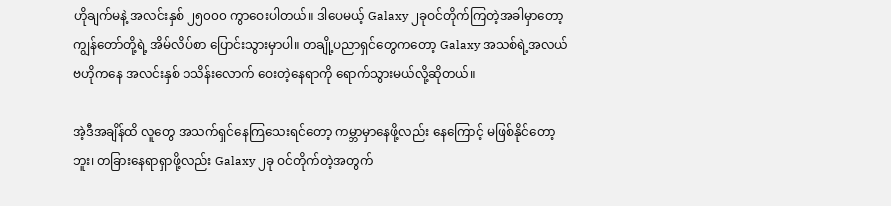ဟိုချက်မနဲ့ အလင်းနှစ် ၂၅၀၀၀ ကွာဝေးပါတယ်။ ဒါပေမယ့် Galaxy ၂ခုဝင်တိုက်ကြတဲ့အခါမှာတော့ ကျွန်တော်တို့ရဲ့ အိမ်လိပ်စာ ပြောင်းသွားမှာပါ။ တချို့ပညာရှင်တွေကတော့ Galaxy အသစ်ရဲ့အလယ်ဗဟိုကနေ အလင်းနှစ် ၁သိန်းလောက် ဝေးတဲ့နေရာကို ရောက်သွားမယ်လို့ဆိုတယ်။

အဲ့ဒီအချိန်ထိ လူတွေ အသက်ရှင်နေကြသေးရင်တော့ ကမ္ဘာမှာနေဖို့လည်း နေကြောင့် မဖြစ်နိုင်တော့ဘူး၊ တခြားနေရာရှာဖို့လည်း Galaxy ၂ခု ဝင်တိုက်တဲ့အတွက်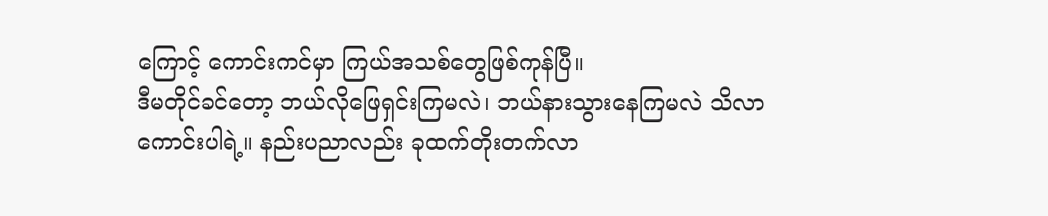ကြောင့် ကောင်းကင်မှာ ကြယ်အသစ်တွေဖြစ်ကုန်ပြီ။
ဒီမတိုင်ခင်တော့ ဘယ်လိုဖြေရှင်းကြမလဲ၊ ဘယ်နားသွားနေကြမလဲ သိလာကောင်းပါရဲ့။ နည်းပညာလည်း ခုထက်တိုးတက်လာ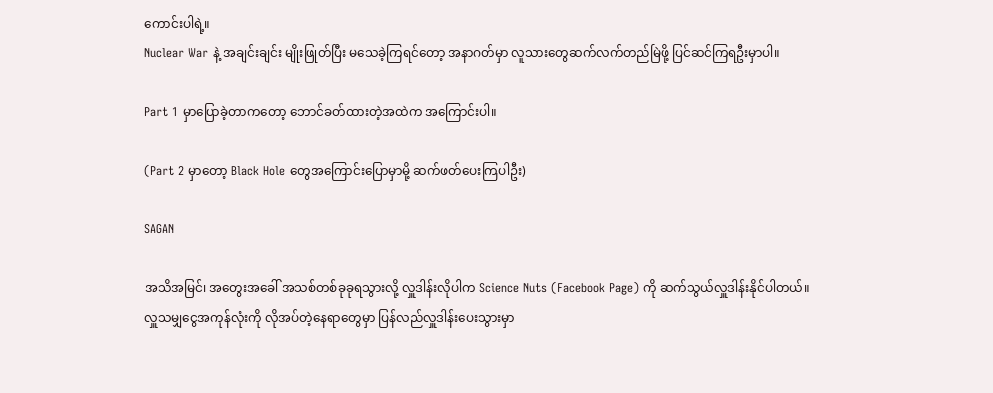ကောင်းပါရဲ့။
Nuclear War နဲ့ အချင်းချင်း မျိုးဖြုတ်ပြီး မသေခဲ့ကြရင်တော့ အနာဂတ်မှာ လူသားတွေဆက်လက်တည်မြဲဖို့ ပြင်ဆင်ကြရဦးမှာပါ။

Part 1 မှာပြောခဲ့တာကတော့ ဘောင်ခတ်ထားတဲ့အထဲက အကြောင်းပါ။

(Part 2 မှာတော့ Black Hole တွေအကြောင်းပြောမှာမို့ ဆက်ဖတ်ပေးကြပါဦး)

SAGAN

အသိအမြင်၊ အတွေးအခေါ် အသစ်တစ်ခုခုရသွားလို့ လှူဒါန်းလိုပါက Science Nuts (Facebook Page) ကို ဆက်သွယ်လှူဒါန်းနိုင်ပါတယ်။
လှူသမျှငွေအကုန်လုံးကို လိုအပ်တဲ့နေရာတွေမှာ ပြန်လည်လှူဒါန်းပေးသွားမှာ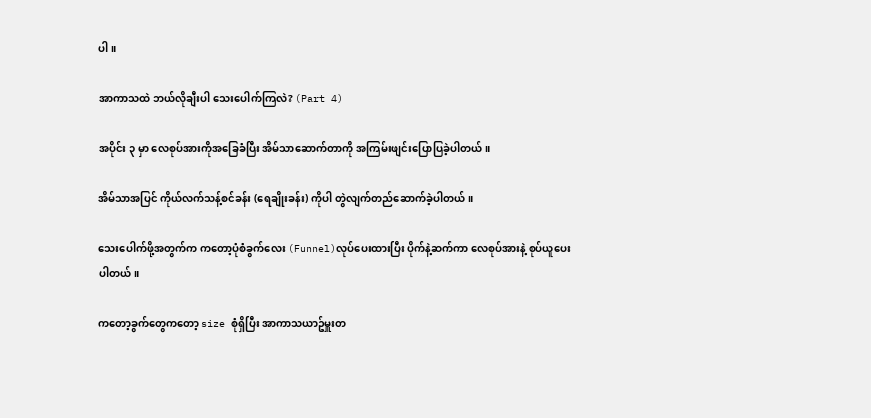ပါ။

အာကာသထဲ ဘယ်လိုချီးပါ သေးပေါက်ကြလဲ? (Part 4)

အပိုင်း ၃ မှာ လေစုပ်အားကိုအခြေခံပြီး အိမ်သာဆောက်တာကို အကြမ်းဖျင်းပြောပြခဲ့ပါတယ်။

အိမ်သာအပြင် ကိုယ်လက်သန့်စင်ခန်း (ရေချိုးခန်း) ကိုပါ တွဲလျက်တည်ဆောက်ခဲ့ပါတယ်။

သေးပေါက်ဖို့အတွက်က ကတော့ပုံစံခွက်လေး (Funnel)လုပ်ပေးထားပြီး ပိုက်နဲ့ဆက်ကာ လေစုပ်အားနဲ့ စုပ်ယူပေးပါတယ်။

ကတော့ခွက်တွေကတော့ size စုံရှိပြီး အာကာသယာဥ်မှူးတ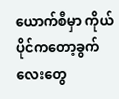ယောက်စီမှာ ကိုယ်ပိုင်ကတော့ခွက်လေးတွေ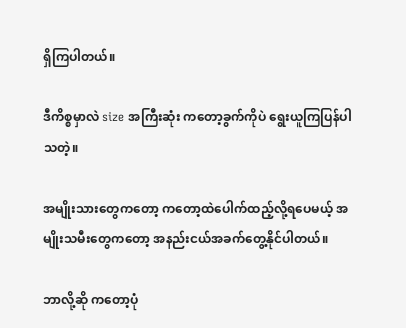ရှိကြပါတယ်။

ဒီကိစ္စမှာလဲ size အကြီးဆုံး ကတော့ခွက်ကိုပဲ ရွေးယူကြပြန်ပါသတဲ့။

အမျိုးသားတွေကတော့ ကတော့ထဲပေါက်ထည့်လို့ရပေမယ့် အမျိုးသမီးတွေကတော့ အနည်းငယ်အခက်တွေ့နိုင်ပါတယ်။

ဘာလို့ဆို ကတော့ပုံ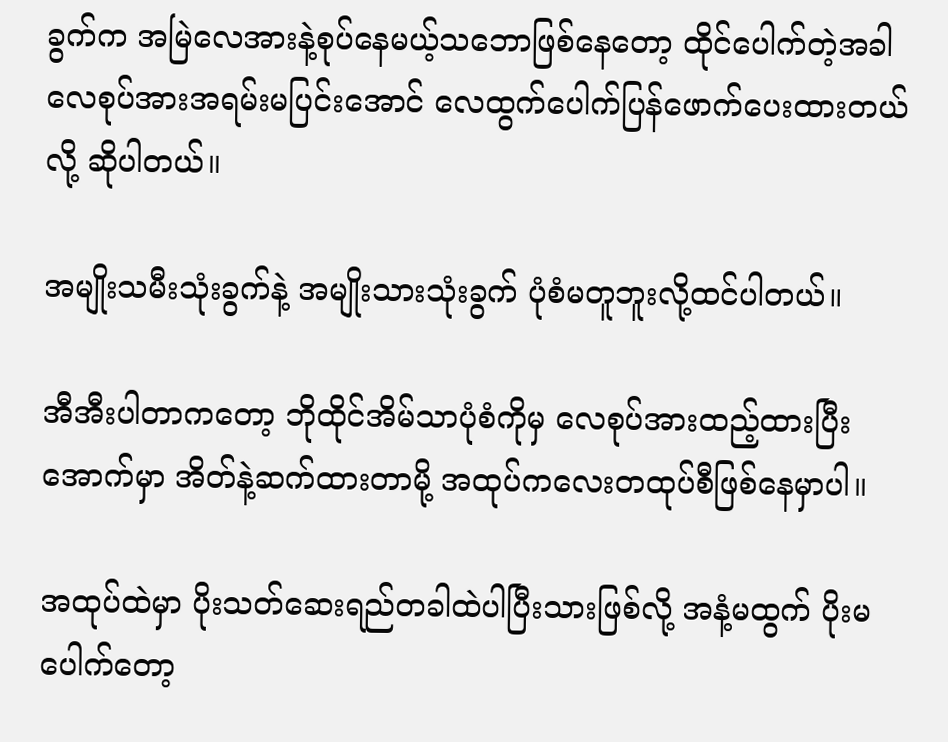ခွက်က အမြဲလေအားနဲ့စုပ်နေမယ့်သဘောဖြစ်နေတော့ ထိုင်ပေါက်တဲ့အခါ လေစုပ်အားအရမ်းမပြင်းအောင် လေထွက်ပေါက်ပြန်ဖောက်ပေးထားတယ်လို့ ဆိုပါတယ်။

အမျိုးသမီးသုံးခွက်နဲ့ အမျိုးသားသုံးခွက် ပုံစံမတူဘူးလို့ထင်ပါတယ်။

အီအီးပါတာကတော့ ဘိုထိုင်အိမ်သာပုံစံကိုမှ လေစုပ်အားထည့်ထားပြီး အောက်မှာ အိတ်နဲ့ဆက်ထားတာမို့ အထုပ်ကလေးတထုပ်စီဖြစ်နေမှာပါ။

အထုပ်ထဲမှာ ပိုးသတ်ဆေးရည်တခါထဲပါပြီးသားဖြစ်လို့ အနံ့မထွက် ပိုးမပေါက်တော့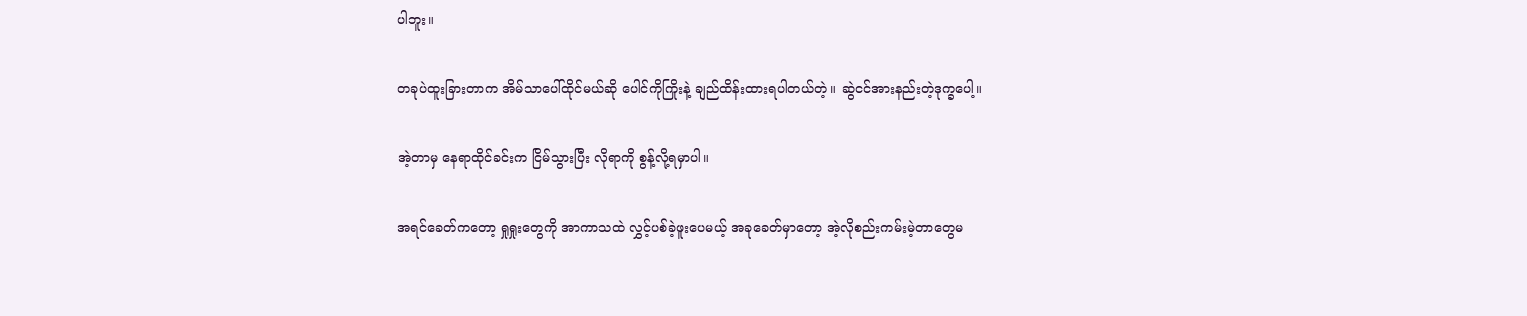ပါဘူး။

တခုပဲထူးခြားတာက အိမ်သာပေါ်ထိုင်မယ်ဆို ပေါင်ကိုကြိုးနဲ့ ချည်ထိန်းထားရပါတယ်တဲ့။ ဆွဲငင်အားနည်းတဲ့ဒုက္ခပေါ့။

အဲ့တာမှ နေရာထိုင်ခင်းက ငြိမ်သွားပြီး လိုရာကို စွန့်လို့ရမှာပါ။

အရင်ခေတ်ကတော့ ရှုရှုးတွေကို အာကာသထဲ လွှင့်ပစ်ခဲ့ဖူးပေမယ့် အခုခေတ်မှာတော့ အဲ့လိုစည်းကမ်းမဲ့တာတွေမ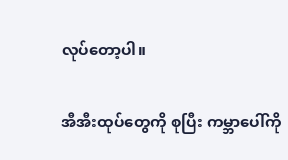လုပ်တော့ပါ။

အီအီးထုပ်တွေကို စုပြီး ကမ္ဘာပေါ်ကို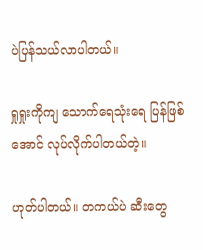ပဲပြန်သယ်လာပါတယ်။

ရှုရှုးကိုကျ သောက်ရေသုံးရေ ပြန်ဖြစ်အောင် လုပ်လိုက်ပါတယ်တဲ့။

ဟုတ်ပါတယ်။ တကယ်ပဲ ဆီးတွေ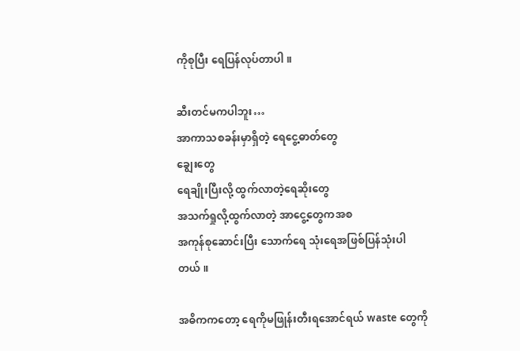ကိုစုပြီး ရေပြန်လုပ်တာပါ။

ဆီးတင်မကပါဘူး…
အာကာသစခန်းမှာရှိတဲ့ ရေငွေ့ဓာတ်တွေ
ချွေးတွေ
ရေချိုးပြီးလို့ ထွက်လာတဲ့ရေဆိုးတွေ
အသက်ရှုလို့ထွက်လာတဲ့ အာငွေ့တွေကအစ
အကုန်စုဆောင်းပြီး သောက်ရေ သုံးရေအဖြစ်ပြန်သုံးပါတယ်။

အဓိကကတော့ ရေကိုမဖြုန်းတီးရအောင်ရယ် waste တွေကို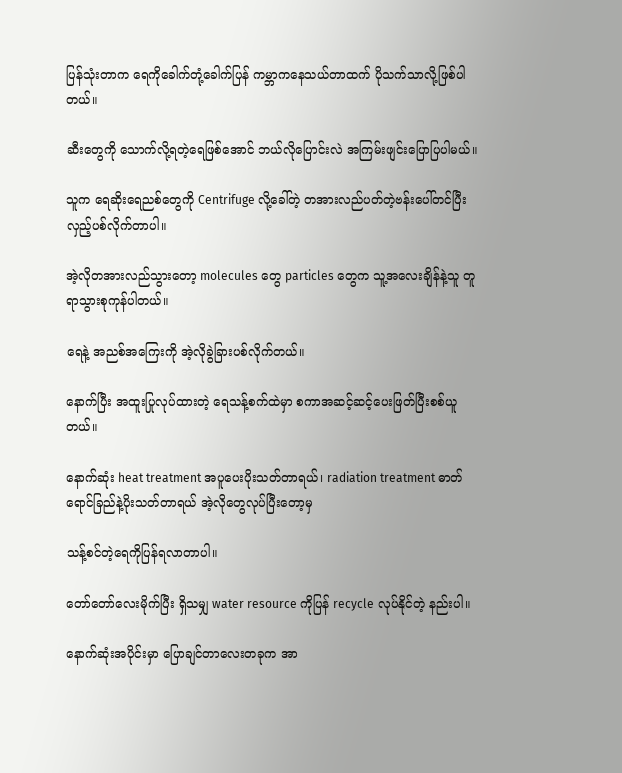ပြန်သုံးတာက ရေကိုခေါက်တုံ့ခေါက်ပြန် ကမ္ဘာကနေသယ်တာထက် ပိုသက်သာလို့ဖြစ်ပါတယ်။

ဆီးတွေကို သောက်လို့ရတဲ့ရေဖြစ်အောင် ဘယ်လိုပြောင်းလဲ အကြမ်းဖျင်းပြောပြပါမယ်။

သူက ရေဆိုးရေညစ်တွေကို Centrifuge လို့ခေါ်တဲ့ တအားလည်ပတ်တဲ့ဗန်းပေါ်တင်ပြီး လှည့်ပစ်လိုက်တာပါ။

အဲ့လိုတအားလည်သွားတော့ molecules တွေ particles တွေက သူ့အလေးချိန်နဲ့သူ တူရာသွားစုကုန်ပါတယ်။

ရေနဲ့ အညစ်အကြေးကို အဲ့လိုခွဲခြားပစ်လိုက်တယ်။

နောက်ပြီး အထူးပြုလုပ်ထားတဲ့ ရေသန့်စက်ထဲမှာ စကာအဆင့်ဆင့်ပေးဖြတ်ပြီးစစ်ယူတယ်။

နောက်ဆုံး heat treatment အပူပေးပိုးသတ်တာရယ်၊ radiation treatment ဓာတ်ရောင်ခြည်နဲ့ပိုးသတ်တာရယ် အဲ့လိုတွေလုပ်ပြီးတော့မှ

သန့်စင်တဲ့ရေကိုပြန်ရလာတာပါ။

တော်တော်လေးမိုက်ပြီး ရှိသမျှ water resource ကိုပြန် recycle လုပ်နိုင်တဲ့ နည်းပါ။

နောက်ဆုံးအပိုင်းမှာ ပြောချင်တာလေးတခုက အာ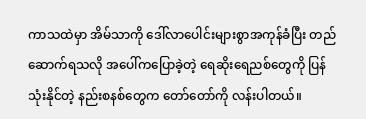ကာသထဲမှာ အိမ်သာကို ဒေါ်လာပေါင်းများစွာအကုန်ခံပြီး တည်ဆောက်ရသလို အပေါ်ကပြောခဲ့တဲ့ ရေဆိုးရေညစ်တွေကို ပြန်သုံးနိုင်တဲ့ နည်းစနစ်တွေက တော်တော်ကို လန်းပါတယ်။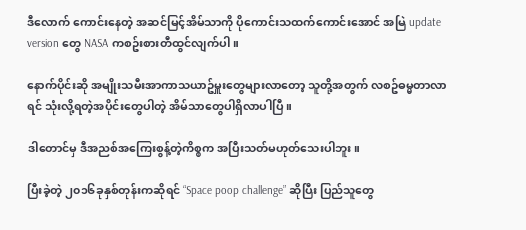ဒီလောက် ကောင်းနေတဲ့ အဆင်မြင့်အိမ်သာကို ပိုကောင်းသထက်ကောင်းအောင် အမြဲ update version တွေ NASA ကစဥ်းစားတီထွင်လျက်ပါ။

နောက်ပိုင်းဆို အမျိုးသမီးအာကာသယာဥ်မှူးတွေများလာတော့ သူတို့အတွက် လစဥ်ဓမ္မတာလာရင် သုံးလို့ရတဲ့အပိုင်းတွေပါတဲ့ အိမ်သာတွေပါရှိလာပါပြီ။

ဒါတောင်မှ ဒီအညစ်အကြေးစွန့်တဲ့ကိစ္စက အပြီးသတ်မဟုတ်သေးပါဘူး။

ပြီးခဲ့တဲ့ ၂၀၁၆ခုနှစ်တုန်းကဆိုရင် “Space poop challenge” ဆိုပြီး ပြည်သူတွေ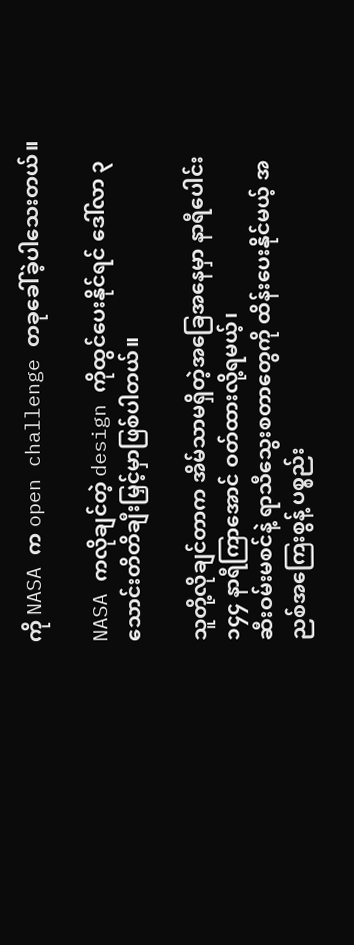ကို NASA က open challenge တခုခေါ်ခဲ့ပါသေးတယ်။

NASA ကလိုချင်တဲ့ design ကိုထွင်ပေးနိုင်ရင် ဒေါ်လာ ၃သောင်းတိတိချီးမြှင့်မှာဖြစ်ပါတယ်။

သူတို့လိုချင်တာက အိမ်သာမရှိတဲ့အခြေအနေမှာ နာရီပေါင်း ၁၄၄ နာရီကြာအောင် ဝတ်ထားလို့ရမယ့်၊
ဆီးဝမ်းမစင်နဲ့ ရာသီသွေးစတာတွေကို ထိန်းပေးနိုင်မယ့် အညစ်အကြေးစွန့် ပစ္စည်း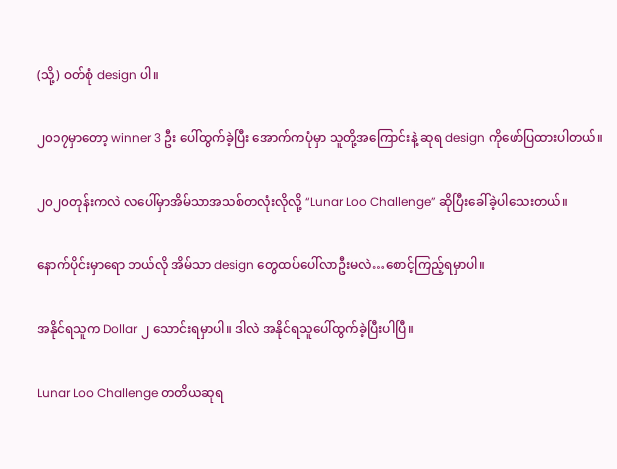(သို့) ဝတ်စုံ design ပါ။

၂၀၁၇မှာတော့ winner 3 ဦး ပေါ်ထွက်ခဲ့ပြီး အောက်ကပုံမှာ သူတို့အကြောင်းနဲ့ ဆုရ design ကိုဖော်ပြထားပါတယ်။

၂၀၂၀တုန်းကလဲ လပေါ်မှာအိမ်သာအသစ်တလုံးလိုလို့ “Lunar Loo Challenge” ဆိုပြီးခေါ်ခဲ့ပါသေးတယ်။

နောက်ပိုင်းမှာရော ဘယ်လို အိမ်သာ design တွေထပ်ပေါ်လာဦးမလဲ…စောင့်ကြည့်ရမှာပါ။

အနိုင်ရသူက Dollar ၂ သောင်းရမှာပါ။ ဒါလဲ အနိုင်ရသူပေါ်ထွက်ခဲ့ပြီးပါပြီ။

Lunar Loo Challenge တတိယဆုရ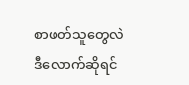စာဖတ်သူတွေလဲ ဒီလောက်ဆိုရင်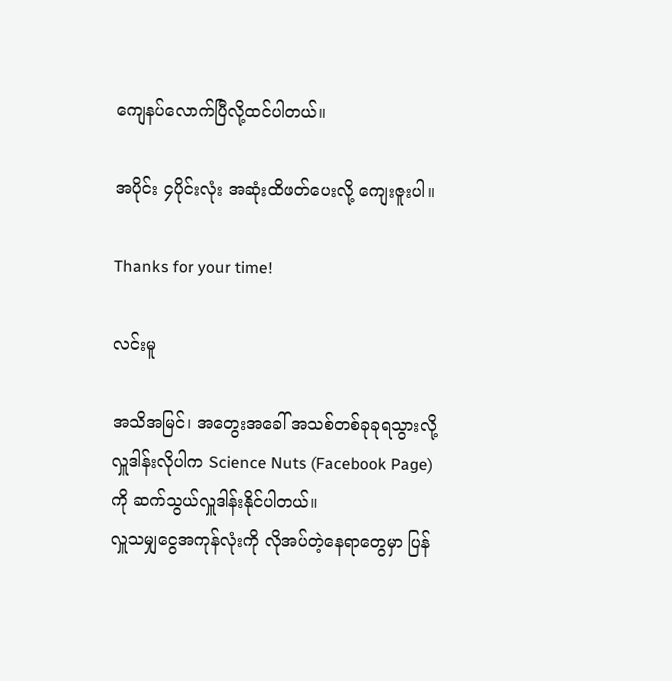ကျေနပ်လောက်ပြီလို့ထင်ပါတယ်။

အပိုင်း ၄ပိုင်းလုံး အဆုံးထိဖတ်ပေးလို့ ကျေးဇူးပါ။

Thanks for your time!

လင်းမူ

အသိအမြင်၊ အတွေးအခေါ် အသစ်တစ်ခုခုရသွားလို့ လှူဒါန်းလိုပါက Science Nuts (Facebook Page) ကို ဆက်သွယ်လှူဒါန်းနိုင်ပါတယ်။
လှူသမျှငွေအကုန်လုံးကို လိုအပ်တဲ့နေရာတွေမှာ ပြန်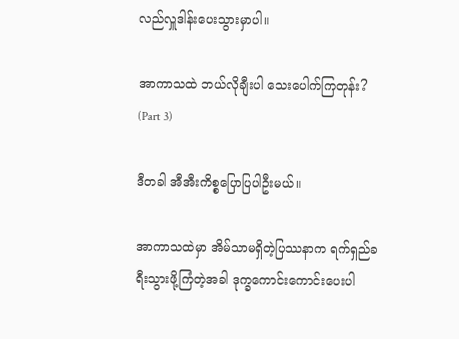လည်လှူဒါန်းပေးသွားမှာပါ။

အာကာသထဲ ဘယ်လိုချီးပါ သေးပေါက်ကြတုန်း? (Part 3)

ဒီတခါ အီအီးကိစ္စပြောပြပါဦးမယ်။

အာကာသထဲမှာ အိမ်သာမရှိတဲ့ပြဿနာက ရက်ရှည်ခရီးသွားဖို့ကြံတဲ့အခါ ဒုက္ခကောင်းကောင်းပေးပါ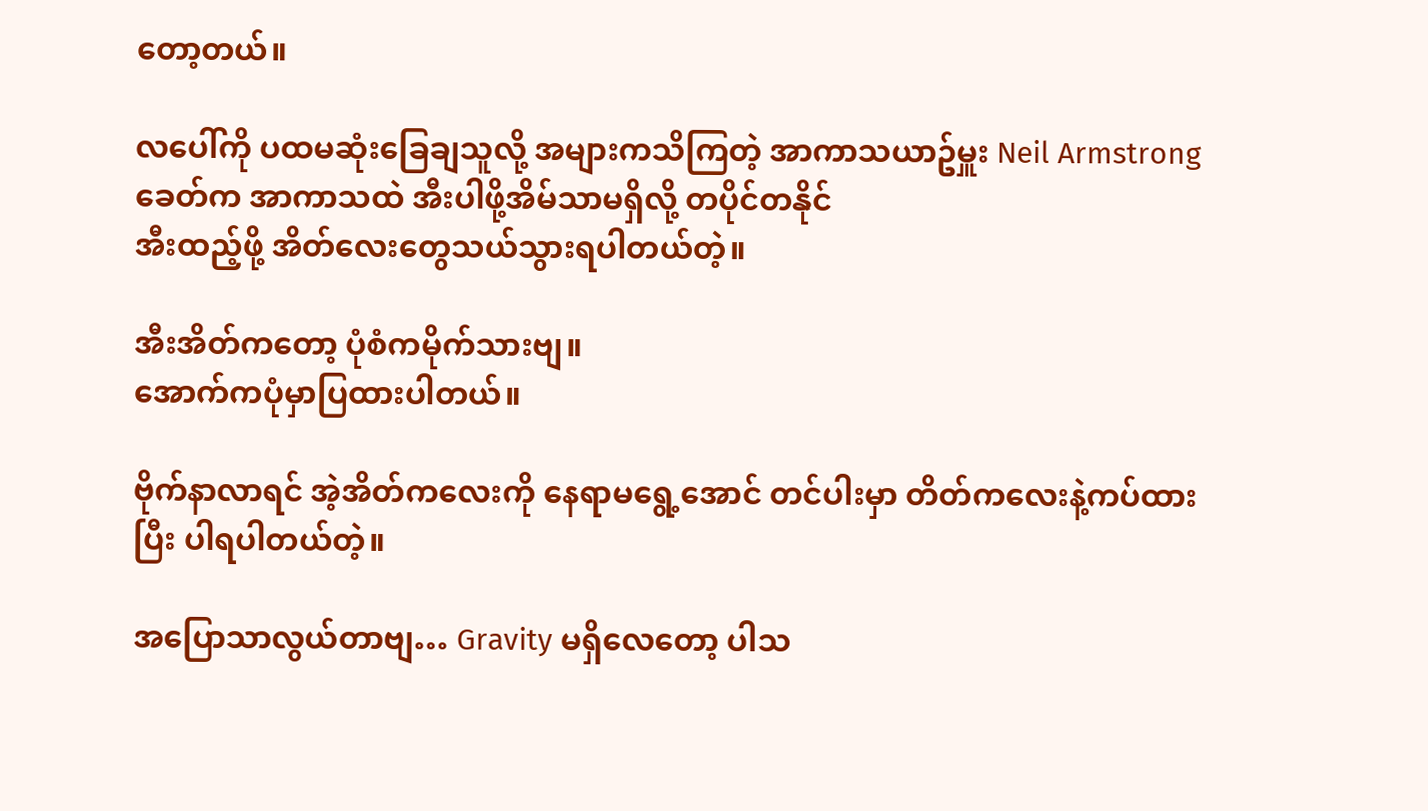တော့တယ်။

လပေါ်ကို ပထမဆုံးခြေချသူလို့ အများကသိကြတဲ့ အာကာသယာဥ်မှူး Neil Armstrong ခေတ်က အာကာသထဲ အီးပါဖို့အိမ်သာမရှိလို့ တပိုင်တနိုင်
အီးထည့်ဖို့ အိတ်လေးတွေသယ်သွားရပါတယ်တဲ့။

အီးအိတ်ကတော့ ပုံစံကမိုက်သားဗျ။
အောက်ကပုံမှာပြထားပါတယ်။

ဗိုက်နာလာရင် အဲ့အိတ်ကလေးကို နေရာမရွေ့အောင် တင်ပါးမှာ တိတ်ကလေးနဲ့ကပ်ထားပြီး ပါရပါတယ်တဲ့။

အပြောသာလွယ်တာဗျ… Gravity မရှိလေတော့ ပါသ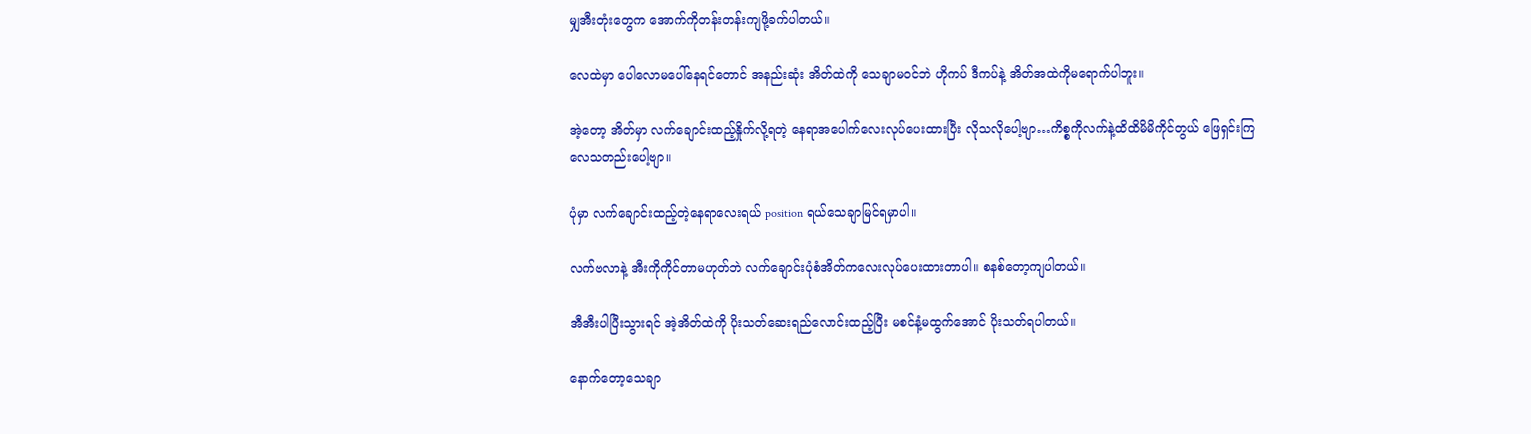မျှအီးတုံးတွေက အောက်ကိုတန်းတန်းကျဖို့ခက်ပါတယ်။

လေထဲမှာ ပေါလောမပေါ်နေရင်တောင် အနည်းဆုံး အိတ်ထဲကို သေချာမဝင်ဘဲ ဟိုကပ် ဒီကပ်နဲ့ အိတ်အထဲကိုမရောက်ပါဘူး။

အဲ့တော့ အိတ်မှာ လက်ချောင်းထည့်နှိုက်လို့ရတဲ့ နေရာအပေါက်လေးလုပ်ပေးထားပြီး လိုသလိုပေါ့ဗျာ…ကိစ္စကိုလက်နဲ့ထိထိမိမိကိုင်တွယ် ဖြေရှင်းကြလေသတည်းပေါ့ဗျာ။

ပုံမှာ လက်ချောင်းထည့်တဲ့နေရာလေးရယ် position ရယ်သေချာမြင်ရမှာပါ။

လက်ဗလာနဲ့ အီးကိုကိုင်တာမဟုတ်ဘဲ လက်ချောင်းပုံစံအိတ်ကလေးလုပ်ပေးထားတာပါ။ စနစ်တော့ကျပါတယ်။

အီအီးပါပြီးသွားရင် အဲ့အိတ်ထဲကို ပိုးသတ်ဆေးရည်လောင်းထည့်ပြီး မစင်နံ့မထွက်အောင် ပိုးသတ်ရပါတယ်။

နောက်တော့သေချာ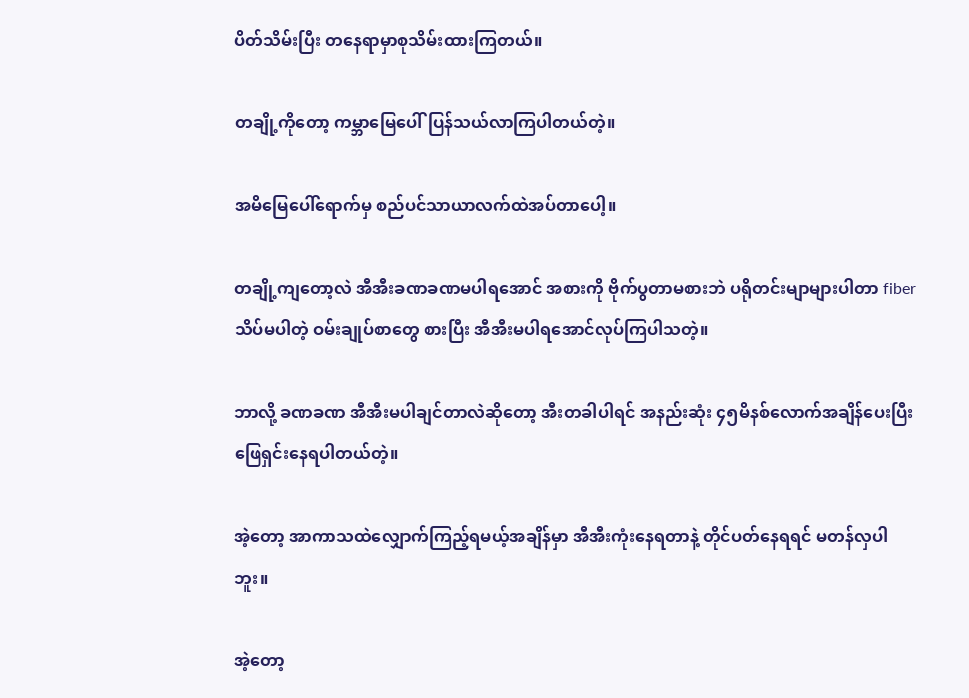ပိတ်သိမ်းပြီး တနေရာမှာစုသိမ်းထားကြတယ်။

တချို့ကိုတော့ ကမ္ဘာမြေပေါ်ပြန်သယ်လာကြပါတယ်တဲ့။

အမိမြေပေါ်ရောက်မှ စည်ပင်သာယာလက်ထဲအပ်တာပေါ့။

တချို့ကျတော့လဲ အီအီးခဏခဏမပါရအောင် အစားကို ဗိုက်ပွတာမစားဘဲ ပရိုတင်းမျာများပါတာ fiber သိပ်မပါတဲ့ ဝမ်းချုပ်စာတွေ စားပြီး အီအီးမပါရအောင်လုပ်ကြပါသတဲ့။

ဘာလို့ ခဏခဏ အီအီးမပါချင်တာလဲဆိုတော့ အီးတခါပါရင် အနည်းဆုံး ၄၅မိနစ်လောက်အချိန်ပေးပြီး ဖြေရှင်းနေရပါတယ်တဲ့။

အဲ့တော့ အာကာသထဲလျှောက်ကြည့်ရမယ့်အချိန်မှာ အီအီးကုံးနေရတာနဲ့ တိုင်ပတ်နေရရင် မတန်လှပါဘူး။

အဲ့တော့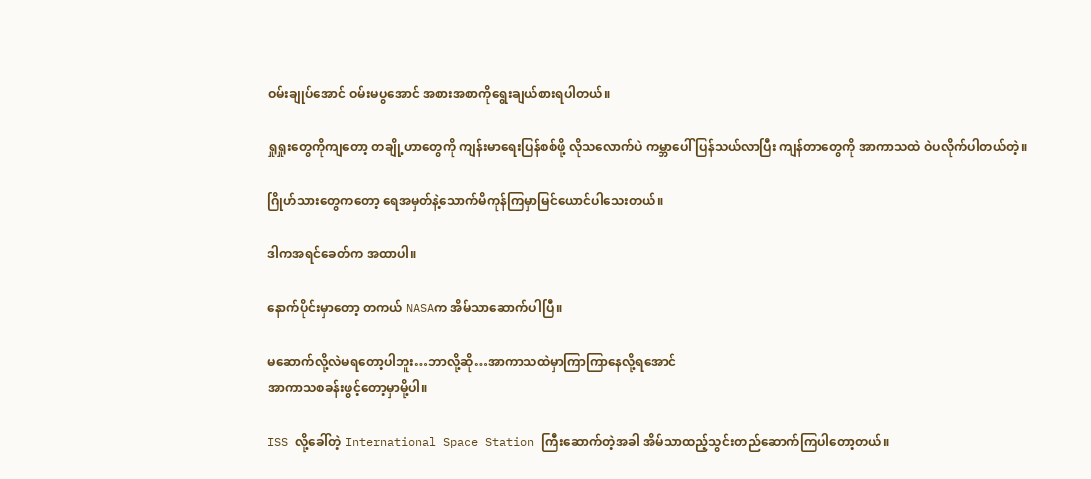ဝမ်းချုပ်အောင် ဝမ်းမပွအောင် အစားအစာကိုရွေးချယ်စားရပါတယ်။

ရှုရှုးတွေကိုကျတော့ တချို့ဟာတွေကို ကျန်းမာရေးပြန်စစ်ဖို့ လိုသလောက်ပဲ ကမ္ဘာပေါ် ပြန်သယ်လာပြီး ကျန်တာတွေကို အာကာသထဲ ဝဲပလိုက်ပါတယ်တဲ့။

ဂြိုဟ်သားတွေကတော့ ရေအမှတ်နဲ့သောက်မိကုန်ကြမှာမြင်ယောင်ပါသေးတယ်။

ဒါကအရင်ခေတ်က အထာပါ။

နောက်ပိုင်းမှာတော့ တကယ် NASAက အိမ်သာဆောက်ပါပြီ။

မဆောက်လို့လဲမရတော့ပါဘူး…ဘာလို့ဆို…အာကာသထဲမှာကြာကြာနေလို့ရအောင်
အာကာသစခန်းဖွင့်တော့မှာမို့ပါ။

ISS လို့ခေါ်တဲ့ International Space Station ကြီးဆောက်တဲ့အခါ အိမ်သာထည့်သွင်းတည်ဆောက်ကြပါတော့တယ်။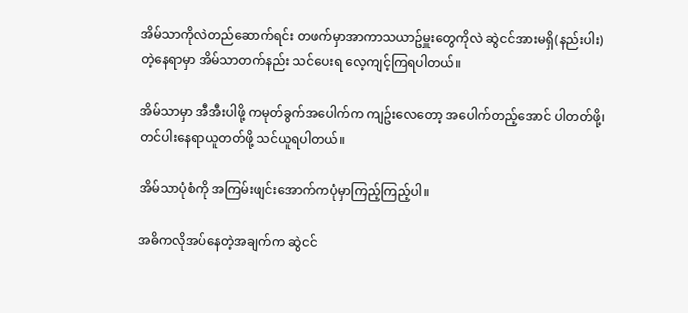အိမ်သာကိုလဲတည်ဆောက်ရင်း တဖက်မှာအာကာသယာဥ်မှူးတွေကိုလဲ ဆွဲငင်အားမရှိ(နည်းပါး)တဲ့နေရာမှာ အိမ်သာတက်နည်း သင်ပေးရ လေ့ကျင့်ကြရပါတယ်။

အိမ်သာမှာ အီအီးပါဖို့ ကမုတ်ခွက်အပေါက်က ကျဥ်းလေတော့ အပေါက်တည့်အောင် ပါတတ်ဖို့၊ တင်ပါးနေရာယူတတ်ဖို့ သင်ယူရပါတယ်။

အိမ်သာပုံစံကို အကြမ်းဖျင်းအောက်ကပုံမှာကြည့်ကြည့်ပါ။

အဓိကလိုအပ်နေတဲ့အချက်က ဆွဲငင်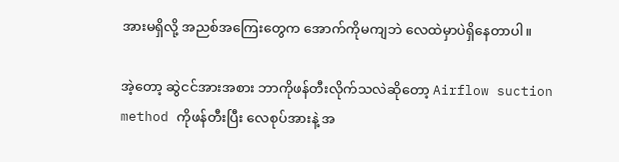အားမရှိလို့ အညစ်အကြေးတွေက အောက်ကိုမကျဘဲ လေထဲမှာပဲရှိနေတာပါ။

အဲ့တော့ ဆွဲငင်အားအစား ဘာကိုဖန်တီးလိုက်သလဲဆိုတော့ Airflow suction method ကိုဖန်တီးပြီး လေစုပ်အားနဲ့ အ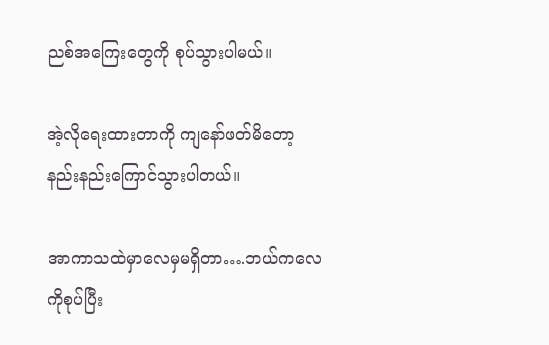ညစ်အကြေးတွေကို စုပ်သွားပါမယ်။

အဲ့လိုရေးထားတာကို ကျနော်ဖတ်မိတော့ နည်းနည်းကြောင်သွားပါတယ်။

အာကာသထဲမှာလေမှမရှိတာ….ဘယ်ကလေကိုစုပ်ပြီး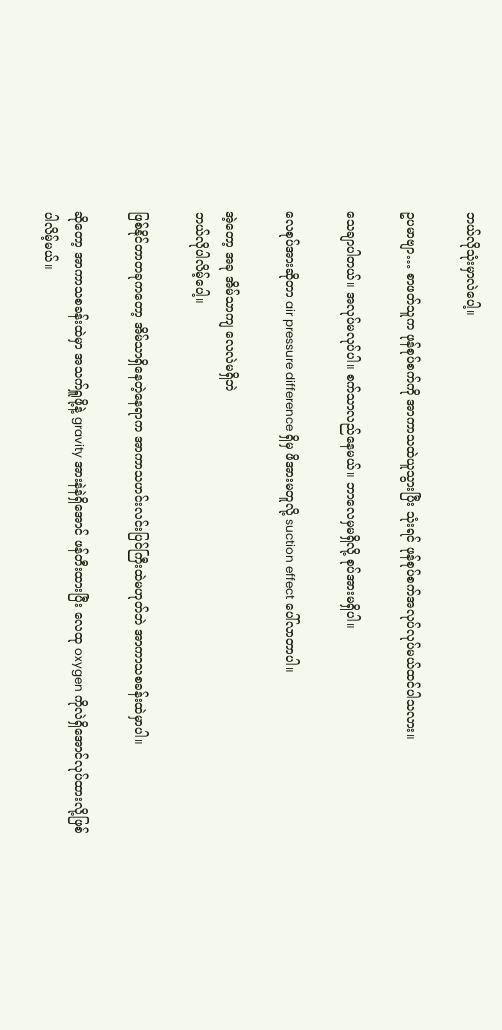ဘယ်လိုသုံးမှာလဲပေါ့။

ဥပမာဗျာ… စာဖတ်သူက ဖုန်စုပ်စက်ကို အာကာသထဲယူသွားပြီး သုံးရင် ဖုန်စုပ်စက်အလုပ်လုပ်မယ်ထင်ပါသလား။

သေချာပါတယ်။ အလုပ်မလုပ်ပါ။ စက်သာလည်နေမယ်။ ဘာလေမှမရှိလို့ စုပ်အားမရှိပါ။

လေစုပ်အားဆိုတာ air pressure difference ရှိမှ ဖိအားမတူလို့ suction effect ပေါ်လာတာပါ။

အဲ့တော့ အခု အိမ်သာကျ လေလဲမရှိဘဲ
ဘယ်လိုပါလိမ့်ပေါ့။

ဖြစ်နိုင်တာတခုကတော့ အိမ်သာရှိနေတဲ့နေရာက အာကာသဟင်းလင်းပြင်ကြီးထဲမဟုတ်ဘဲ အာကာသစခန်းထဲမှာပါ။

ဆိုတော့ အာကာသစခန်းထဲမှာ အသက်ရှူဖို့နဲ့ gravity အားနဲနဲရှိအောင် ဖန်တီးထားပြီး လေထု oxygen ကိုလဲရှိအောင်လုပ်ထားလို့ဖြစ်ပါလိမ့်မယ်။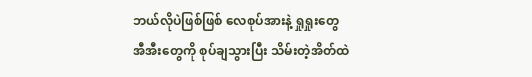ဘယ်လိုပဲဖြစ်ဖြစ် လေစုပ်အားနဲ့ ရှုရှုးတွေ အီအီးတွေကို စုပ်ချသွားပြီး သိမ်းတဲ့အိတ်ထဲ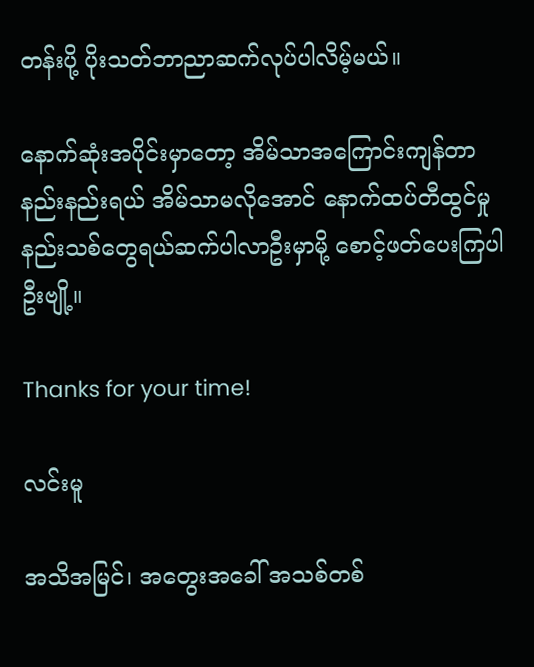တန်းပို့ ပိုးသတ်ဘာညာဆက်လုပ်ပါလိမ့်မယ်။

နောက်ဆုံးအပိုင်းမှာတော့ အိမ်သာအကြောင်းကျန်တာနည်းနည်းရယ် အိမ်သာမလိုအောင် နောက်ထပ်တီထွင်မှုနည်းသစ်တွေရယ်ဆက်ပါလာဦးမှာမို့ စောင့်ဖတ်ပေးကြပါဦးဗျို့။

Thanks for your time!

လင်းမူ

အသိအမြင်၊ အတွေးအခေါ် အသစ်တစ်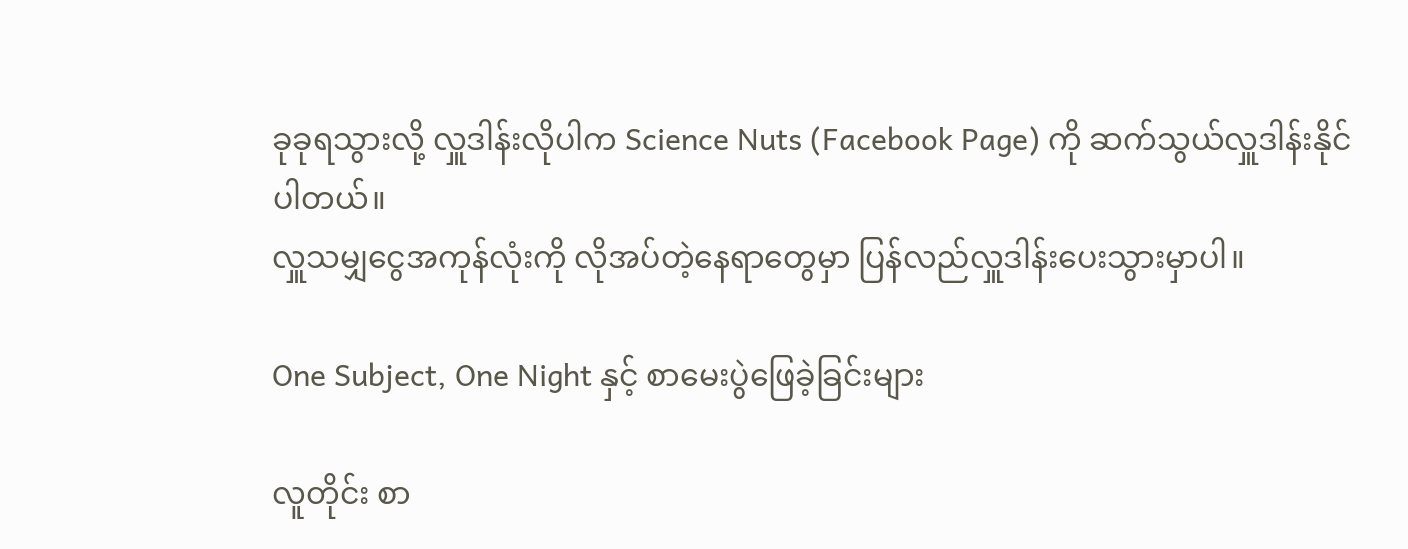ခုခုရသွားလို့ လှူဒါန်းလိုပါက Science Nuts (Facebook Page) ကို ဆက်သွယ်လှူဒါန်းနိုင်ပါတယ်။
လှူသမျှငွေအကုန်လုံးကို လိုအပ်တဲ့နေရာတွေမှာ ပြန်လည်လှူဒါန်းပေးသွားမှာပါ။

One Subject, One Night နှင့် စာမေးပွဲဖြေခဲ့ခြင်းများ

လူတိုင်း စာ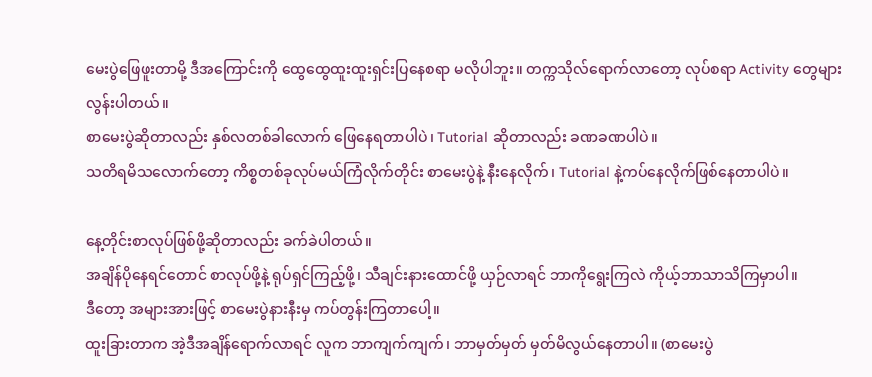မေးပွဲဖြေဖူးတာမို့ ဒီအကြောင်းကို ထွေထွေထူးထူးရှင်းပြနေစရာ မလိုပါဘူး။ တက္ကသိုလ်ရောက်လာတော့ လုပ်စရာ Activity တွေများလွန်းပါတယ်။
စာမေးပွဲဆိုတာလည်း နှစ်လတစ်ခါလောက် ဖြေနေရတာပါပဲ၊ Tutorial ဆိုတာလည်း ခဏခဏပါပဲ။
သတိရမိသလောက်တော့ ကိစ္စတစ်ခုလုပ်မယ်ကြံလိုက်တိုင်း စာမေးပွဲနဲ့ နီးနေလိုက်၊ Tutorial နဲ့ကပ်နေလိုက်ဖြစ်နေတာပါပဲ။

နေ့တိုင်းစာလုပ်ဖြစ်ဖို့ဆိုတာလည်း ခက်ခဲပါတယ်။
အချိန်ပိုနေရင်တောင် စာလုပ်ဖို့နဲ့ ရုပ်ရှင်ကြည့်ဖို့၊ သီချင်းနားထောင်ဖို့ ယှဉ်လာရင် ဘာကိုရွေးကြလဲ ကိုယ့်ဘာသာသိကြမှာပါ။
ဒီတော့ အများအားဖြင့် စာမေးပွဲနားနီးမှ ကပ်တွန်းကြတာပေါ့။
ထူးခြားတာက အဲ့ဒီအချိန်ရောက်လာရင် လူက ဘာကျက်ကျက်၊ ဘာမှတ်မှတ် မှတ်မိလွယ်နေတာပါ။ (စာမေးပွဲ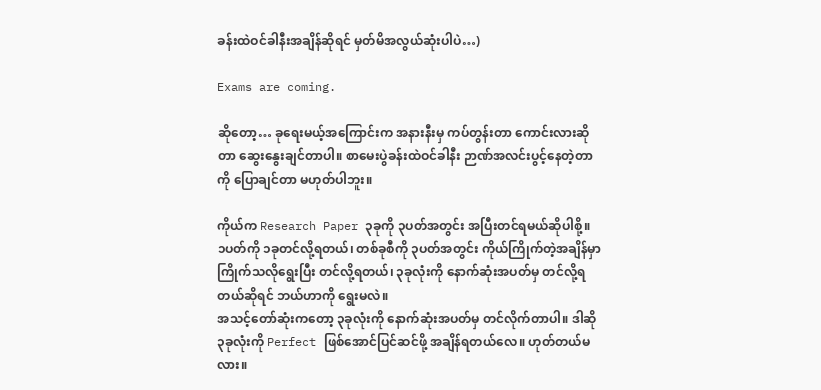ခန်းထဲဝင်ခါနီးအချိန်ဆိုရင် မှတ်မိအလွယ်ဆုံးပါပဲ…)

Exams are coming.

ဆိုတော့… ခုရေးမယ့်အကြောင်းက အနားနီးမှ ကပ်တွန်းတာ ကောင်းလားဆိုတာ ဆွေးနွေးချင်တာပါ။ စာမေးပွဲခန်းထဲဝင်ခါနီး ဉာဏ်အလင်းပွင့်နေတဲ့တာကို ပြောချင်တာ မဟုတ်ပါဘူး။

ကိုယ်က Research Paper ၃ခုကို ၃ပတ်အတွင်း အပြီးတင်ရမယ်ဆိုပါစို့။
၁ပတ်ကို ၁ခုတင်လို့ရတယ်၊ တစ်ခုစီကို ၃ပတ်အတွင်း ကိုယ်ကြိုက်တဲ့အချိန်မှာ ကြိုက်သလိုရွေးပြီး တင်လို့ရတယ်၊ ၃ခုလုံးကို နောက်ဆုံးအပတ်မှ တင်လို့ရတယ်ဆိုရင် ဘယ်ဟာကို ရွေးမလဲ။
အသင့်တော်ဆုံးကတော့ ၃ခုလုံးကို နောက်ဆုံးအပတ်မှ တင်လိုက်တာပါ။ ဒါဆို ၃ခုလုံးကို Perfect ဖြစ်အောင်ပြင်ဆင်ဖို့ အချိန်ရတယ်လေ။ ဟုတ်တယ်မလား။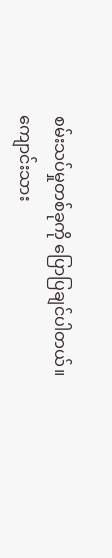စမ်းသပ်မှုတစ်ခုကို ပြောပြချင်ပါတယ်။
ကျောင်းသား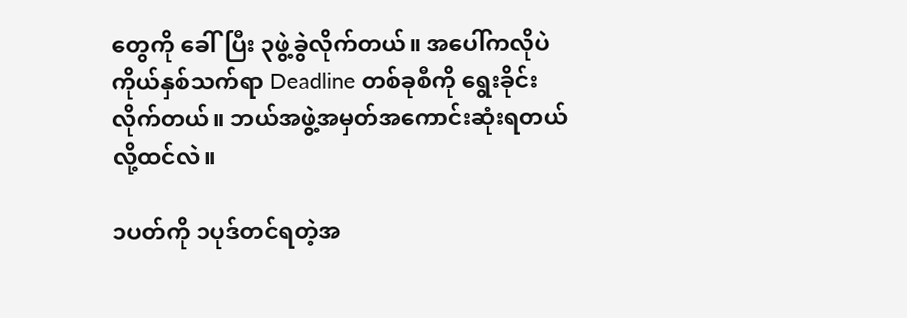တွေကို ခေါ်ပြီး ၃ဖွဲ့ခွဲလိုက်တယ်။ အပေါ်ကလိုပဲ ကိုယ်နှစ်သက်ရာ Deadline တစ်ခုစီကို ရွေးခိုင်းလိုက်တယ်။ ဘယ်အဖွဲ့အမှတ်အကောင်းဆုံးရတယ်လို့ထင်လဲ။

၁ပတ်ကို ၁ပုဒ်တင်ရတဲ့အ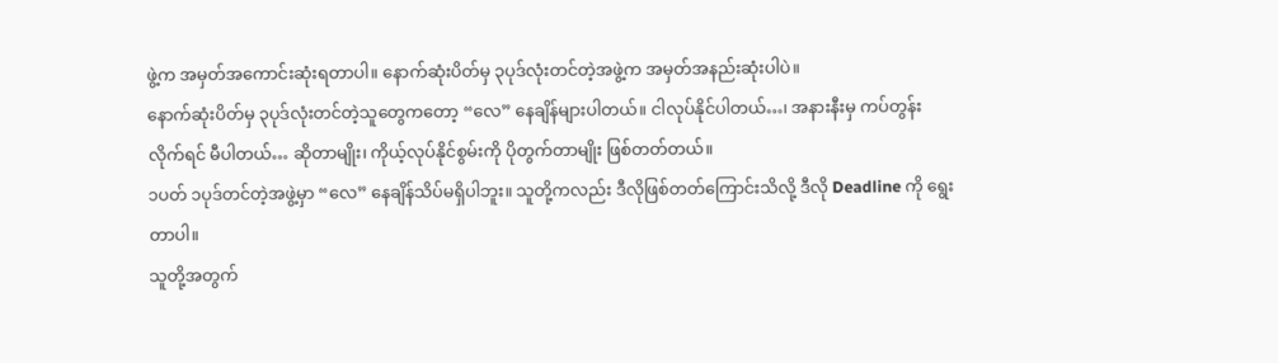ဖွဲ့က အမှတ်အကောင်းဆုံးရတာပါ။ နောက်ဆုံးပိတ်မှ ၃ပုဒ်လုံးတင်တဲ့အဖွဲ့က အမှတ်အနည်းဆုံးပါပဲ။
နောက်ဆုံးပိတ်မှ ၃ပုဒ်လုံးတင်တဲ့သူတွေကတော့ “လေ” နေချိန်များပါတယ်။ ငါလုပ်နိုင်ပါတယ်…၊ အနားနီးမှ ကပ်တွန်းလိုက်ရင် မီပါတယ်… ဆိုတာမျိုး၊ ကိုယ့်လုပ်နိုင်စွမ်းကို ပိုတွက်တာမျိုး ဖြစ်တတ်တယ်။
၁ပတ် ၁ပုဒ်တင်တဲ့အဖွဲ့မှာ “လေ” နေချိန်သိပ်မရှိပါဘူး။ သူတို့ကလည်း ဒီလိုဖြစ်တတ်ကြောင်းသိလို့ ဒီလို Deadline ကို ရွေးတာပါ။
သူတို့အတွက်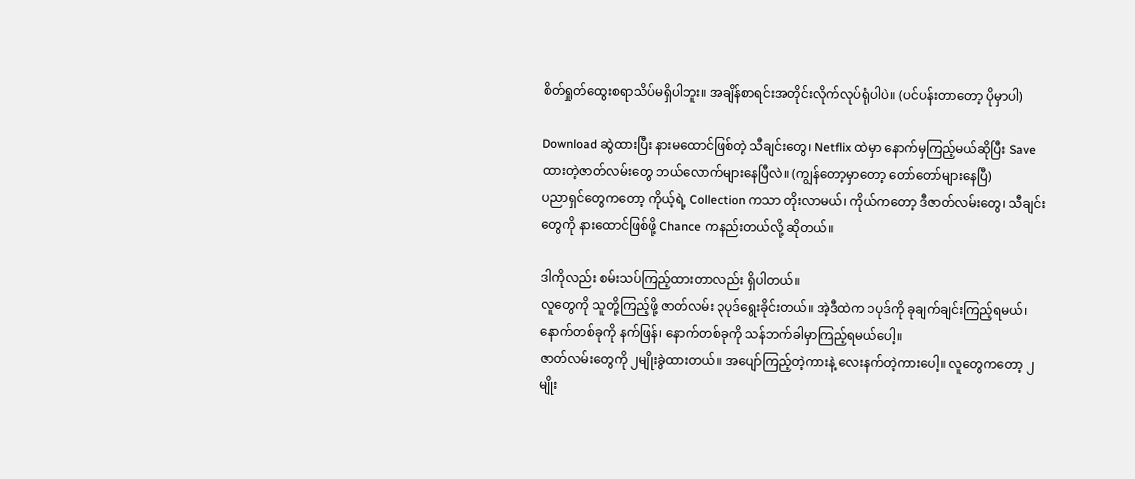စိတ်ရှုတ်ထွေးစရာသိပ်မရှိပါဘူး။ အချိန်စာရင်းအတိုင်းလိုက်လုပ်ရုံပါပဲ။ (ပင်ပန်းတာတော့ ပိုမှာပါ)

Download ဆွဲထားပြီး နားမထောင်ဖြစ်တဲ့ သီချင်းတွေ၊ Netflix ထဲမှာ နောက်မှကြည့်မယ်ဆိုပြီး Save ထားတဲ့ဇာတ်လမ်းတွေ ဘယ်လောက်များနေပြီလဲ။ (ကျွန်တော့မှာတော့ တော်တော်များနေပြီ)
ပညာရှင်တွေကတော့ ကိုယ့်ရဲ့ Collection ကသာ တိုးလာမယ်၊ ကိုယ်ကတော့ ဒီဇာတ်လမ်းတွေ၊ သီချင်းတွေကို နားထောင်ဖြစ်ဖို့ Chance ကနည်းတယ်လို့ ဆိုတယ်။

ဒါကိုလည်း စမ်းသပ်ကြည့်ထားတာလည်း ရှိပါတယ်။
လူတွေကို သူတို့ကြည့်ဖို့ ဇာတ်လမ်း ၃ပုဒ်ရွေးခိုင်းတယ်။ အဲ့ဒီထဲက ၁ပုဒ်ကို ခုချက်ချင်းကြည့်ရမယ်၊ နောက်တစ်ခုကို နက်ဖြန်၊ နောက်တစ်ခုကို သန်ဘက်ခါမှာကြည့်ရမယ်ပေါ့။
ဇာတ်လမ်းတွေကို ၂မျိုးခွဲထားတယ်။ အပျော်ကြည့်တဲ့ကားနဲ့ လေးနက်တဲ့ကားပေါ့။ လူတွေကတော့ ၂မျိုး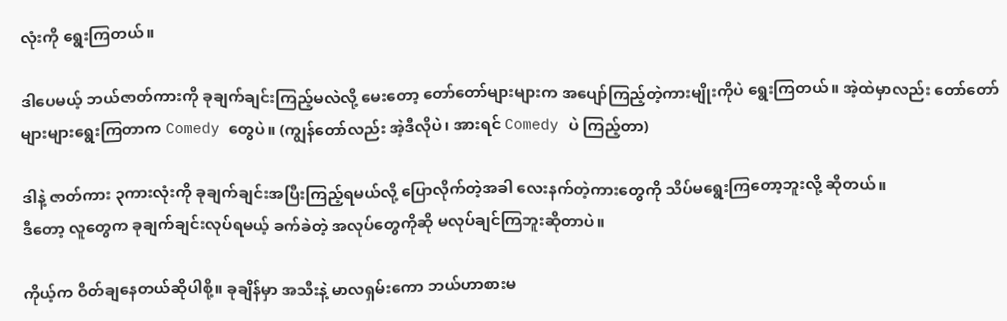လုံးကို ရွေးကြတယ်။

ဒါပေမယ့် ဘယ်ဇာတ်ကားကို ခုချက်ချင်းကြည့်မလဲလို့ မေးတော့ တော်တော်များများက အပျော်ကြည့်တဲ့ကားမျိုးကိုပဲ ရွေးကြတယ်။ အဲ့ထဲမှာလည်း တော်တော်များများရွေးကြတာက Comedy တွေပဲ။ (ကျွန်တော်လည်း အဲ့ဒီလိုပဲ၊ အားရင် Comedy ပဲ ကြည့်တာ)

ဒါနဲ့ ဇာတ်ကား ၃ကားလုံးကို ခုချက်ချင်းအပြီးကြည့်ရမယ်လို့ ပြောလိုက်တဲ့အခါ လေးနက်တဲ့ကားတွေကို သိပ်မရွေးကြတော့ဘူးလို့ ဆိုတယ်။
ဒီတော့ လူတွေက ခုချက်ချင်းလုပ်ရမယ့် ခက်ခဲတဲ့ အလုပ်တွေကိုဆို မလုပ်ချင်ကြဘူးဆိုတာပဲ။

ကိုယ့်က ဝိတ်ချနေတယ်ဆိုပါစို့။ ခုချိန်မှာ အသီးနဲ့ မာလရှမ်းကော ဘယ်ဟာစားမ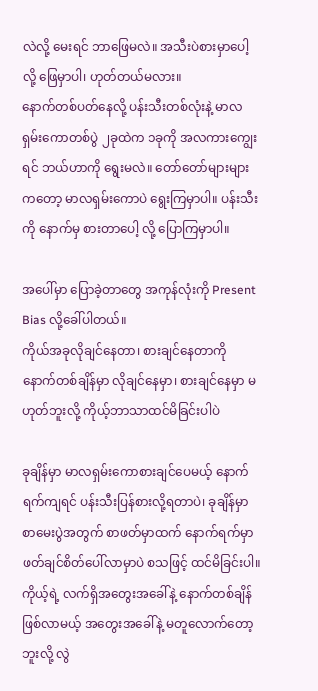လဲလို့ မေးရင် ဘာဖြေမလဲ။ အသီးပဲစားမှာပေါ့လို့ ဖြေမှာပါ၊ ဟုတ်တယ်မလား။
နောက်တစ်ပတ်နေလို့ ပန်းသီးတစ်လုံးနဲ့ မာလရှမ်းကောတစ်ပွဲ ၂ခုထဲက ၁ခုကို အလကားကျွေးရင် ဘယ်ဟာကို ရွေးမလဲ။ တော်တော်များများကတော့ မာလရှမ်းကောပဲ ရွေးကြမှာပါ။ ပန်းသီးကို နောက်မှ စားတာပေါ့ လို့ ပြောကြမှာပါ။

အပေါ်မှာ ပြောခဲ့တာတွေ အကုန်လုံးကို Present Bias လို့ခေါ်ပါတယ်။
ကိုယ်အခုလိုချင်နေတာ၊ စားချင်နေတာကို နောက်တစ်ချိန်မှာ လိုချင်နေမှာ၊ စားချင်နေမှာ မဟုတ်ဘူးလို့ ကိုယ့်ဘာသာထင်မိခြင်းပါပဲ

ခုချိန်မှာ မာလရှမ်းကောစားချင်ပေမယ့် နောက်ရက်ကျရင် ပန်းသီးပြန်စားလို့ရတာပဲ၊ ခုချိန်မှာ စာမေးပွဲအတွက် စာဖတ်မှာထက် နောက်ရက်မှာ ဖတ်ချင်စိတ်ပေါ်လာမှာပဲ စသဖြင့် ထင်မိခြင်းပါ။
ကိုယ့်ရဲ့ လက်ရှိအတွေးအခေါ်နဲ့ နောက်တစ်ချိန်ဖြစ်လာမယ့် အတွေးအခေါ်နဲ့ မတူလောက်တော့ဘူးလို့ လွဲ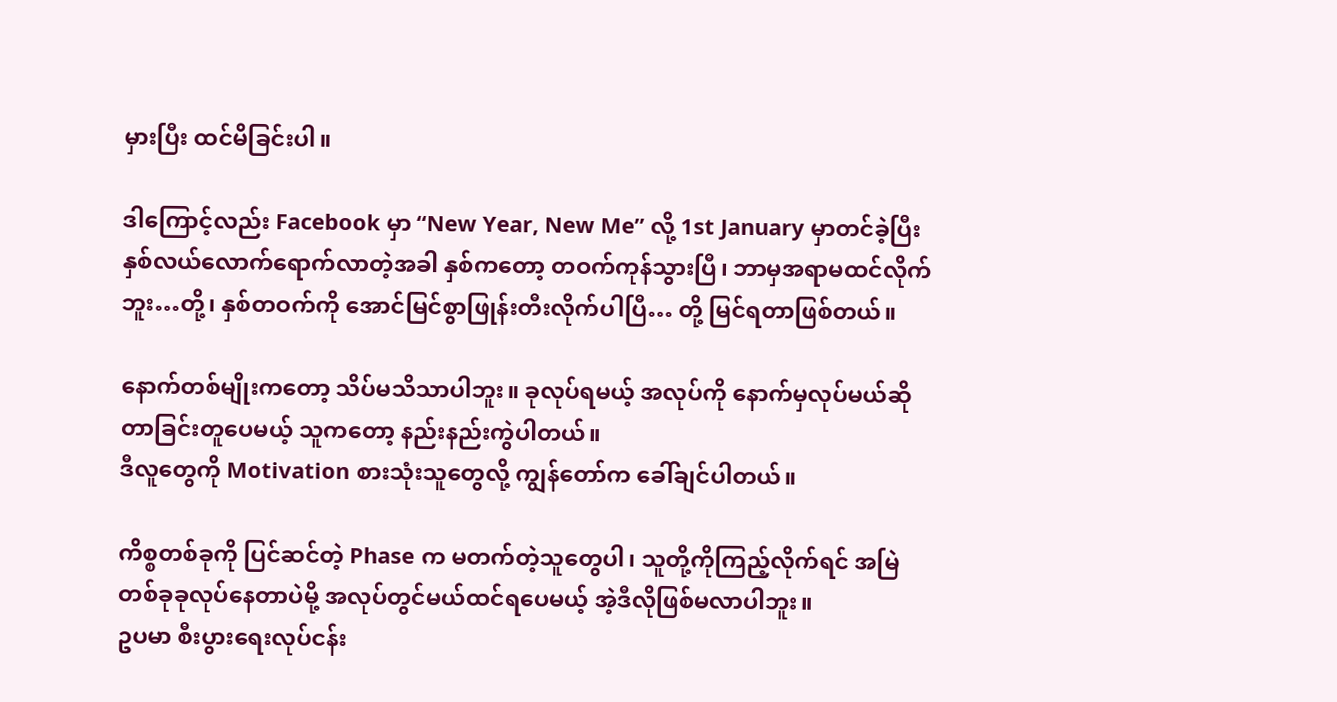မှားပြီး ထင်မိခြင်းပါ။

ဒါကြောင့်လည်း Facebook မှာ “New Year, New Me” လို့ 1st January မှာတင်ခဲ့ပြီး နှစ်လယ်လောက်ရောက်လာတဲ့အခါ နှစ်ကတော့ တဝက်ကုန်သွားပြီ၊ ဘာမှအရာမထင်လိုက်ဘူး…တို့၊ နှစ်တဝက်ကို အောင်မြင်စွာဖြုန်းတီးလိုက်ပါပြီ… တို့ မြင်ရတာဖြစ်တယ်။

နောက်တစ်မျိုးကတော့ သိပ်မသိသာပါဘူး။ ခုလုပ်ရမယ့် အလုပ်ကို နောက်မှလုပ်မယ်ဆိုတာခြင်းတူပေမယ့် သူကတော့ နည်းနည်းကွဲပါတယ်။
ဒီလူတွေကို Motivation စားသုံးသူတွေလို့ ကျွန်တော်က ခေါ်ချင်ပါတယ်။

ကိစ္စတစ်ခုကို ပြင်ဆင်တဲ့ Phase က မတက်တဲ့သူတွေပါ၊ သူတို့ကိုကြည့်လိုက်ရင် အမြဲ တစ်ခုခုလုပ်နေတာပဲမို့ အလုပ်တွင်မယ်ထင်ရပေမယ့် အဲ့ဒီလိုဖြစ်မလာပါဘူး။
ဥပမာ စီးပွားရေးလုပ်ငန်း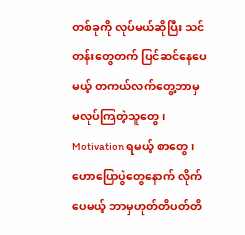တစ်ခုကို လုပ်မယ်ဆိုပြီး သင်တန်းတွေတက် ပြင်ဆင်နေပေမယ့် တကယ်လက်တွေ့ဘာမှ မလုပ်ကြတဲ့သူတွေ၊ Motivation ရမယ့် စာတွေ၊ ဟောပြောပွဲတွေနောက် လိုက်ပေမယ့် ဘာမှဟုတ်တိပတ်တိ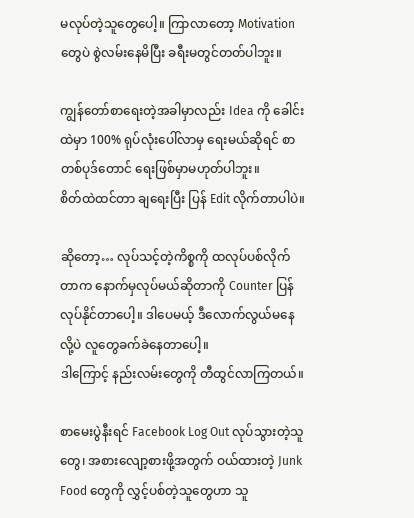မလုပ်တဲ့သူတွေပေါ့။ ကြာလာတော့ Motivation တွေပဲ စွဲလမ်းနေမိပြီး ခရီးမတွင်တတ်ပါဘူး။

ကျွန်တော်စာရေးတဲ့အခါမှာလည်း Idea ကို ခေါင်းထဲမှာ 100% ရုပ်လုံးပေါ်လာမှ ရေးမယ်ဆိုရင် စာတစ်ပုဒ်တောင် ရေးဖြစ်မှာမဟုတ်ပါဘူး။
စိတ်ထဲထင်တာ ချရေးပြီး ပြန် Edit လိုက်တာပါပဲ။

ဆိုတော့… လုပ်သင့်တဲ့ကိစ္စကို ထလုပ်ပစ်လိုက်တာက နောက်မှလုပ်မယ်ဆိုတာကို Counter ပြန်လုပ်နိုင်တာပေါ့။ ဒါပေမယ့် ဒီလောက်လွယ်မနေလို့ပဲ လူတွေခက်ခဲနေတာပေါ့။
ဒါကြောင့် နည်းလမ်းတွေကို တီထွင်လာကြတယ်။

စာမေးပွဲနီးရင် Facebook Log Out လုပ်သွားတဲ့သူတွေ၊ အစားလျော့စားဖို့အတွက် ဝယ်ထားတဲ့ Junk Food တွေကို လွှင့်ပစ်တဲ့သူတွေဟာ သူ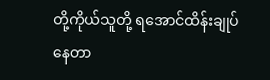တို့ကိုယ်သူတို့ ရအောင်ထိန်းချုပ်နေတာ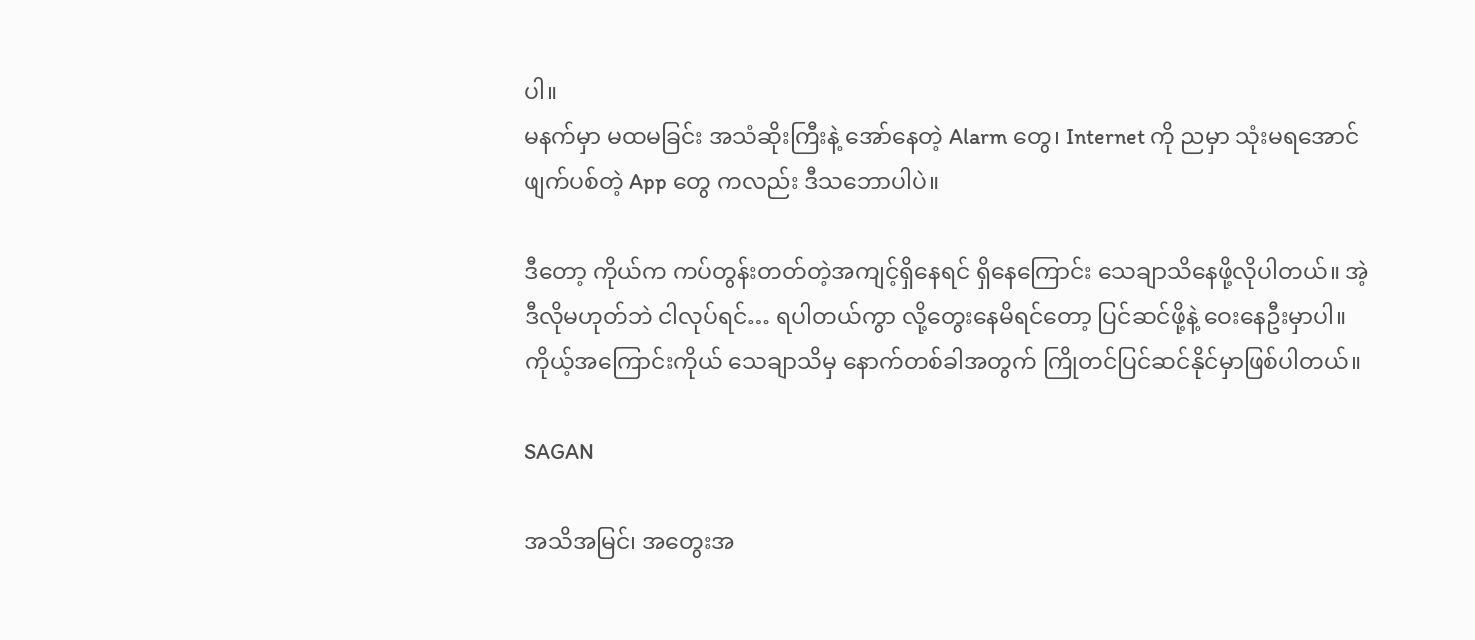ပါ။
မနက်မှာ မထမခြင်း အသံဆိုးကြီးနဲ့ အော်နေတဲ့ Alarm တွေ၊ Internet ကို ညမှာ သုံးမရအောင်ဖျက်ပစ်တဲ့ App တွေ ကလည်း ဒီသဘောပါပဲ။

ဒီတော့ ကိုယ်က ကပ်တွန်းတတ်တဲ့အကျင့်ရှိနေရင် ရှိနေကြောင်း သေချာသိနေဖို့လိုပါတယ်။ အဲ့ဒီလိုမဟုတ်ဘဲ ငါလုပ်ရင်… ရပါတယ်ကွာ လို့တွေးနေမိရင်တော့ ပြင်ဆင်ဖို့နဲ့ ဝေးနေဦးမှာပါ။
ကိုယ့်အကြောင်းကိုယ် သေချာသိမှ နောက်တစ်ခါအတွက် ကြိုတင်ပြင်ဆင်နိုင်မှာဖြစ်ပါတယ်။

SAGAN

အသိအမြင်၊ အတွေးအ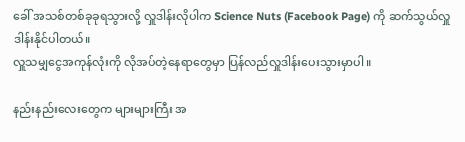ခေါ် အသစ်တစ်ခုခုရသွားလို့ လှူဒါန်းလိုပါက Science Nuts (Facebook Page) ကို ဆက်သွယ်လှူဒါန်းနိုင်ပါတယ်။
လှူသမျှငွေအကုန်လုံးကို လိုအပ်တဲ့နေရာတွေမှာ ပြန်လည်လှူဒါန်းပေးသွားမှာပါ။

နည်းနည်းလေးတွေက များများကြီး အ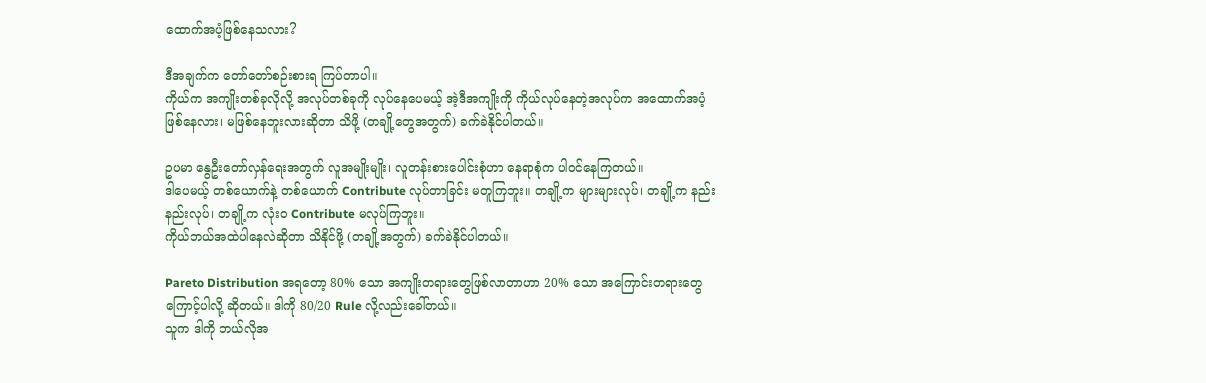ထောက်အပံ့ဖြစ်နေသလား?

ဒီအချက်က တော်တော်စဉ်းစားရ ကြပ်တာပါ။
ကိုယ်က အကျိုးတစ်ခုလိုလို့ အလုပ်တစ်ခုကို လုပ်နေပေမယ့် အဲ့ဒီအကျိုးကို ကိုယ်လုပ်နေတဲ့အလုပ်က အထောက်အပံ့ဖြစ်နေလား၊ မဖြစ်နေဘူးလားဆိုတာ သိဖို့ (တချို့တွေအတွက်) ခက်ခဲနိုင်ပါတယ်။

ဥပမာ နွေဦးတော်လှန်ရေးအတွက် လူအမျိုးမျိုး၊ လူတန်းစားပေါင်းစုံဟာ နေရာစုံက ပါဝင်နေကြတယ်။
ဒါပေမယ့် တစ်ယောက်နဲ့ တစ်ယောက် Contribute လုပ်တာခြင်း မတူကြဘူး။ တချို့က များများလုပ်၊ တချို့က နည်းနည်းလုပ်၊ တချို့က လုံးဝ Contribute မလုပ်ကြဘူး။
ကိုယ်ဘယ်အထဲပါနေလဲဆိုတာ သိနိုင်ဖို့ (တချို့အတွက်) ခက်ခဲနိုင်ပါတယ်။

Pareto Distribution အရတော့ 80% သော အကျိုးတရားတွေဖြစ်လာတာဟာ 20% သော အကြောင်းတရားတွေကြောင့်ပါလို့ ဆိုတယ်။ ဒါကို 80/20 Rule လို့လည်းခေါ်တယ်။
သူက ဒါကို ဘယ်လိုအ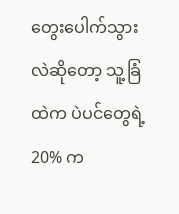တွေးပေါက်သွားလဲဆိုတော့ သူ့ခြံထဲက ပဲပင်တွေရဲ့ 20% က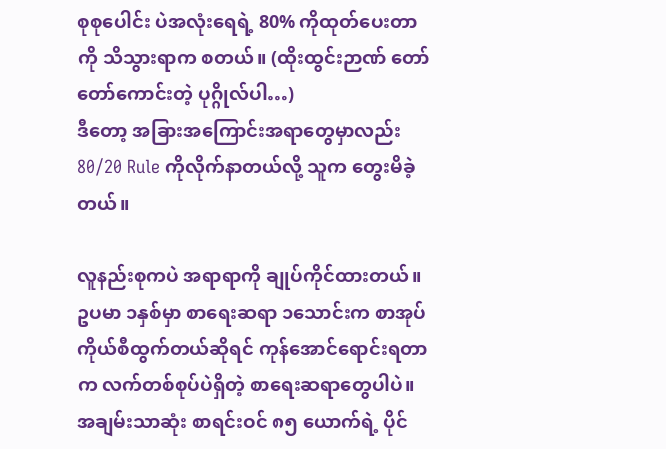စုစုပေါင်း ပဲအလုံးရေရဲ့ 80% ကိုထုတ်ပေးတာကို သိသွားရာက စတယ်။ (ထိုးထွင်းဉာဏ် တော်တော်ကောင်းတဲ့ ပုဂ္ဂိုလ်ပါ…)
ဒီတော့ အခြားအကြောင်းအရာတွေမှာလည်း 80/20 Rule ကိုလိုက်နာတယ်လို့ သူက တွေးမိခဲ့တယ်။

လူနည်းစုကပဲ အရာရာကို ချုပ်ကိုင်ထားတယ်။
ဥပမာ ၁နှစ်မှာ စာရေးဆရာ ၁သောင်းက စာအုပ်ကိုယ်စီထွက်တယ်ဆိုရင် ကုန်အောင်ရောင်းရတာက လက်တစ်စုပ်ပဲရှိတဲ့ စာရေးဆရာတွေပါပဲ။
အချမ်းသာဆုံး စာရင်းဝင် ၈၅ ယောက်ရဲ့ ပိုင်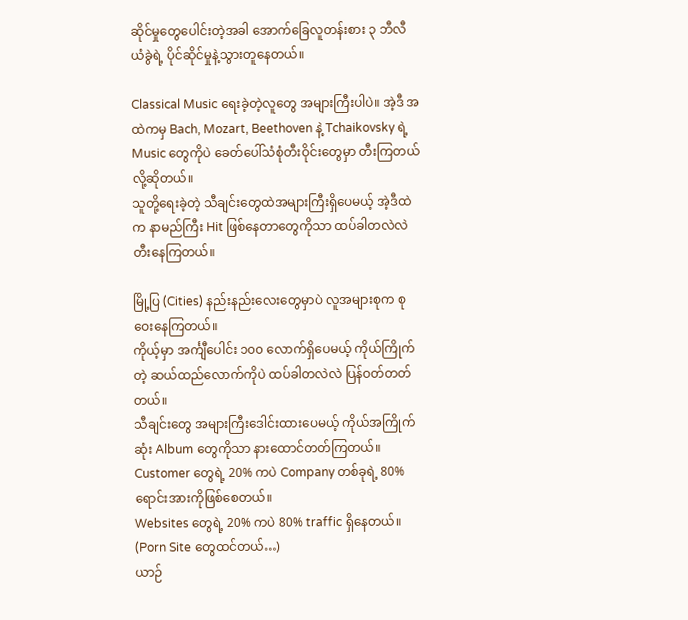ဆိုင်မှုတွေပေါင်းတဲ့အခါ အောက်ခြေလူတန်းစား ၃ ဘီလီယံခွဲရဲ့ ပိုင်ဆိုင်မှုနဲ့သွားတူနေတယ်။

Classical Music ရေးခဲ့တဲ့လူတွေ အများကြီးပါပဲ။ အဲ့ဒီ အထဲကမှ Bach, Mozart, Beethoven နဲ့ Tchaikovsky ရဲ့ Music တွေကိုပဲ ခေတ်ပေါ်သံစုံတီးဝိုင်းတွေမှာ တီးကြတယ်လို့ဆိုတယ်။
သူတို့ရေးခဲ့တဲ့ သီချင်းတွေထဲအများကြီးရှိပေမယ့် အဲ့ဒီထဲက နာမည်ကြီး Hit ဖြစ်နေတာတွေကိုသာ ထပ်ခါတလဲလဲ တီးနေကြတယ်။

မြို့ပြ (Cities) နည်းနည်းလေးတွေမှာပဲ လူအများစုက စုဝေးနေကြတယ်။
ကိုယ့်မှာ အင်္ကျီပေါင်း ၁၀၀ လောက်ရှိပေမယ့် ကိုယ်ကြိုက်တဲ့ ဆယ်ထည်လောက်ကိုပဲ ထပ်ခါတလဲလဲ ပြန်ဝတ်တတ်တယ်။
သီချင်းတွေ အများကြီးဒေါင်းထားပေမယ့် ကိုယ်အကြိုက်ဆုံး Album တွေကိုသာ နားထောင်တတ်ကြတယ်။
Customer တွေရဲ့ 20% ကပဲ Company တစ်ခုရဲ့ 80% ရောင်းအားကိုဖြစ်စေတယ်။
Websites တွေရဲ့ 20% ကပဲ 80% traffic ရှိနေတယ်။ (Porn Site တွေထင်တယ်…)
ယာဉ်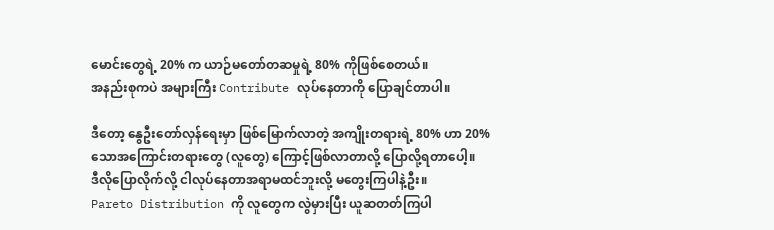မောင်းတွေရဲ့ 20% က ယာဉ်မတော်တဆမှုရဲ့ 80% ကိုဖြစ်စေတယ်။
အနည်းစုကပဲ အများကြီး Contribute လုပ်နေတာကို ပြောချင်တာပါ။

ဒီတော့ နွေဦးတော်လှန်ရေးမှာ ဖြစ်မြောက်လာတဲ့ အကျိုးတရားရဲ့ 80% ဟာ 20% သောအကြောင်းတရားတွေ (လူတွေ) ကြောင့်ဖြစ်လာတာလို့ ပြောလို့ရတာပေါ့။
ဒီလိုပြောလိုက်လို့ ငါလုပ်နေတာအရာမထင်ဘူးလို့ မတွေးကြပါနဲ့ဦး။
Pareto Distribution ကို လူတွေက လွဲမှားပြီး ယူဆတတ်ကြပါ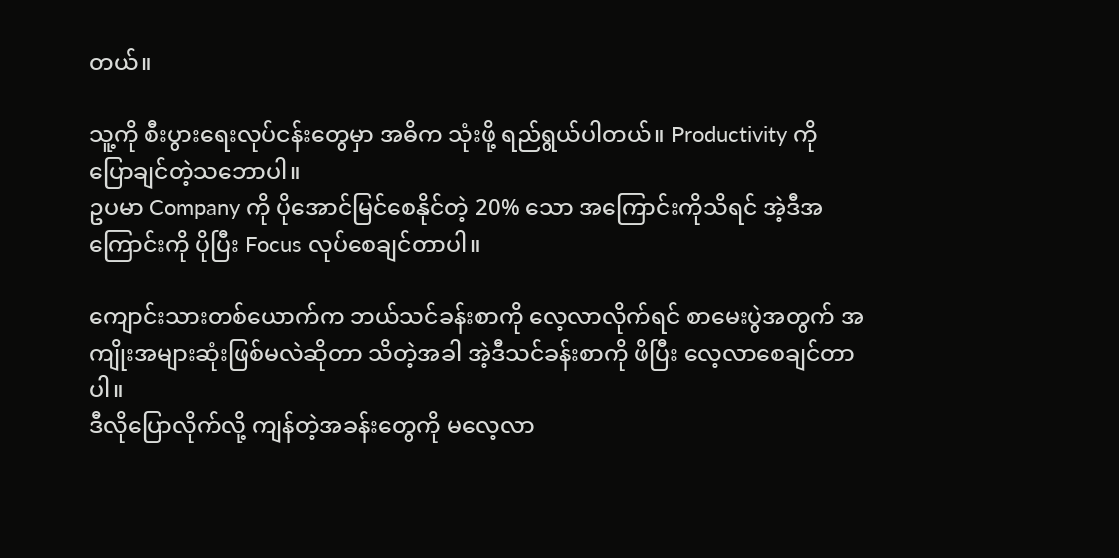တယ်။

သူ့ကို စီးပွားရေးလုပ်ငန်းတွေမှာ အဓိက သုံးဖို့ ရည်ရွယ်ပါတယ်။ Productivity ကို ပြောချင်တဲ့သဘောပါ။
ဥပမာ Company ကို ပိုအောင်မြင်စေနိုင်တဲ့ 20% သော အကြောင်းကိုသိရင် အဲ့ဒီအကြောင်းကို ပိုပြီး Focus လုပ်စေချင်တာပါ။

ကျောင်းသားတစ်ယောက်က ဘယ်သင်ခန်းစာကို လေ့လာလိုက်ရင် စာမေးပွဲအတွက် အကျိုးအများဆုံးဖြစ်မလဲဆိုတာ သိတဲ့အခါ အဲ့ဒီသင်ခန်းစာကို ဖိပြီး လေ့လာစေချင်တာပါ။
ဒီလိုပြောလိုက်လို့ ကျန်တဲ့အခန်းတွေကို မလေ့လာ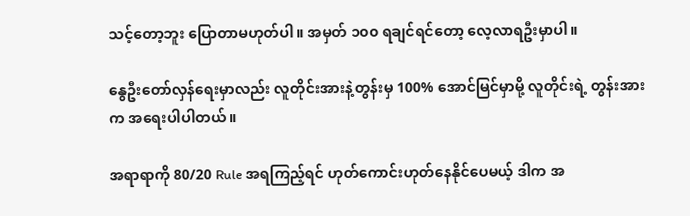သင့်တော့ဘူး ပြောတာမဟုတ်ပါ။ အမှတ် ၁၀၀ ရချင်ရင်တော့ လေ့လာရဦးမှာပါ။

နွေဦးတော်လှန်ရေးမှာလည်း လူတိုင်းအားနဲ့တွန်းမှ 100% အောင်မြင်မှာမို့ လူတိုင်းရဲ့ တွန်းအားက အရေးပါပါတယ်။

အရာရာကို 80/20 Rule အရကြည့်ရင် ဟုတ်ကောင်းဟုတ်နေနိုင်ပေမယ့် ဒါက အ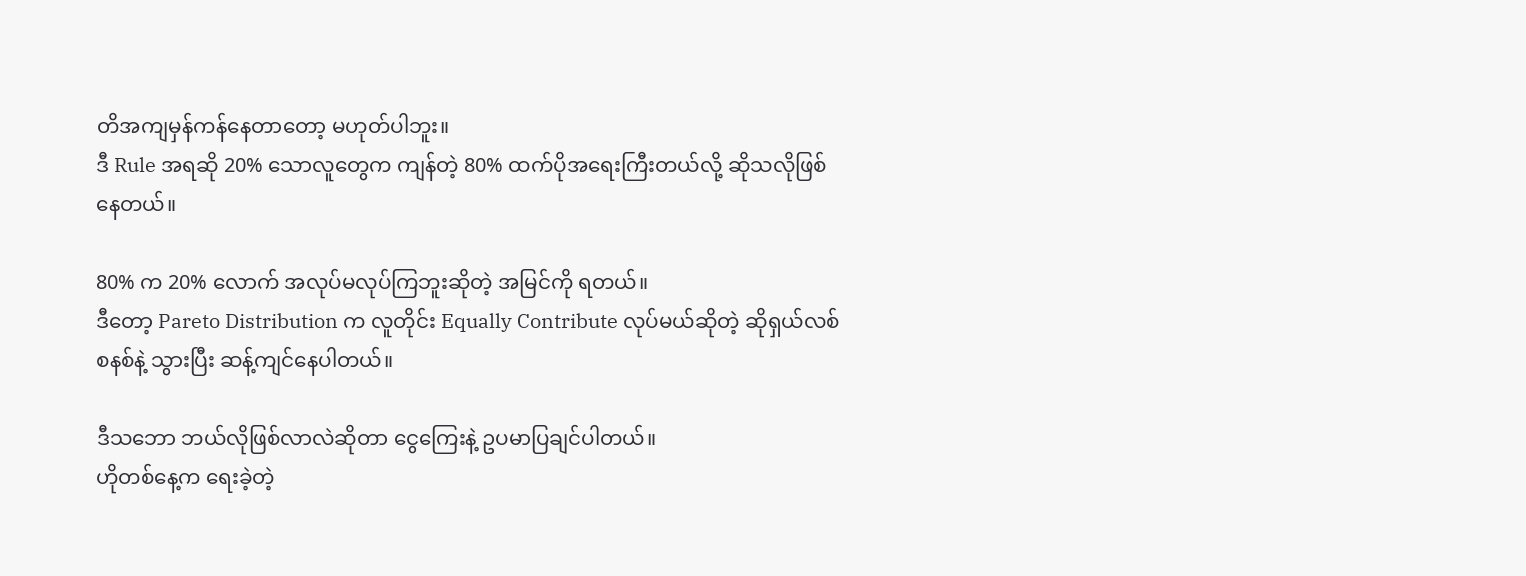တိအကျမှန်ကန်နေတာတော့ မဟုတ်ပါဘူး။
ဒီ Rule အရဆို 20% သောလူတွေက ကျန်တဲ့ 80% ထက်ပိုအရေးကြီးတယ်လို့ ဆိုသလိုဖြစ်နေတယ်။

80% က 20% လောက် အလုပ်မလုပ်ကြဘူးဆိုတဲ့ အမြင်ကို ရတယ်။
ဒီတော့ Pareto Distribution က လူတိုင်း Equally Contribute လုပ်မယ်ဆိုတဲ့ ဆိုရှယ်လစ်စနစ်နဲ့ သွားပြီး ဆန့်ကျင်နေပါတယ်။

ဒီသဘော ဘယ်လိုဖြစ်လာလဲဆိုတာ ငွေကြေးနဲ့ ဥပမာပြချင်ပါတယ်။
ဟိုတစ်နေ့က ရေးခဲ့တဲ့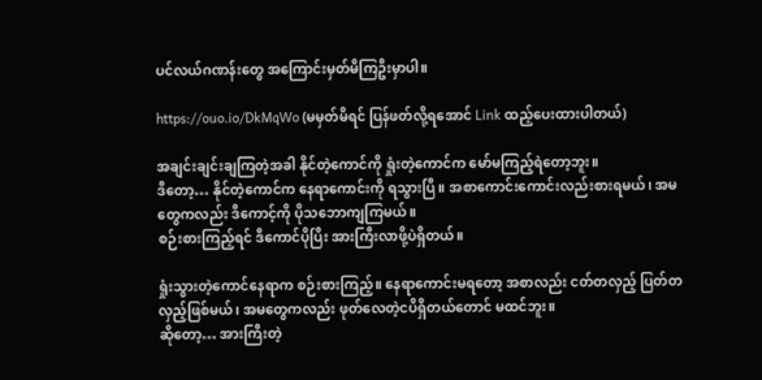ပင်လယ်ဂဏန်းတွေ အကြောင်းမှတ်မိကြဦးမှာပါ။

https://ouo.io/DkMqWo (မမှတ်မိရင် ပြန်ဖတ်လို့ရအောင် Link ထည့်ပေးထားပါတယ်)

အချင်းချင်းချကြတဲ့အခါ နိုင်တဲ့ကောင်ကို ရှုံးတဲ့ကောင်က မော်မကြည့်ရဲတော့ဘူး။
ဒီတော့… နိုင်တဲ့ကောင်က နေရာကောင်းကို ရသွားပြီ။ အစာကောင်းကောင်းလည်းစားရမယ်၊ အမတွေကလည်း ဒီကောင့်ကို ပိုသဘောကျကြမယ်။
စဉ်းစားကြည့်ရင် ဒီကောင်ပိုပြီး အားကြီးလာဖို့ပဲရှိတယ်။

ရှုံးသွားတဲ့ကောင်နေရာက စဉ်းစားကြည့်။ နေရာကောင်းမရတော့ အစာလည်း ငတ်တလှည့် ပြတ်တလှည့်ဖြစ်မယ်၊ အမတွေကလည်း ဖုတ်လေတဲ့ငပိရှိတယ်တောင် မထင်ဘူး။
ဆိုတော့… အားကြီးတဲ့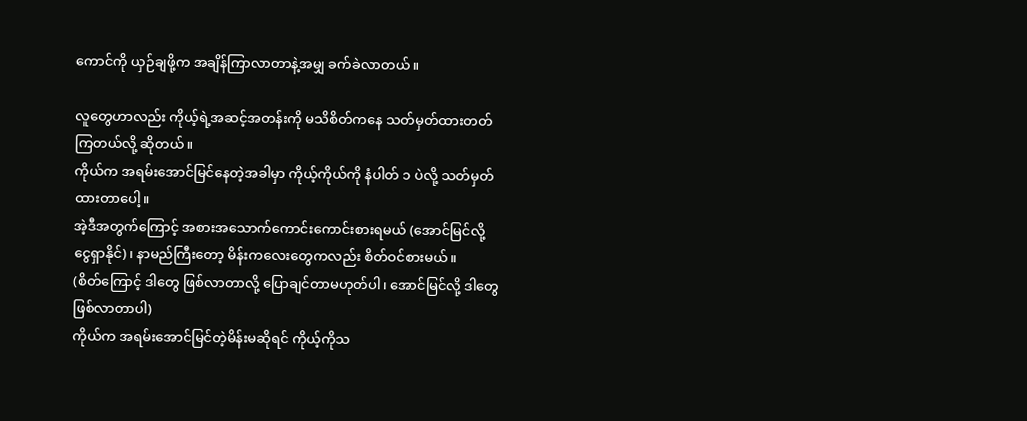ကောင်ကို ယှဉ်ချဖို့က အချိန်ကြာလာတာနဲ့အမျှ ခက်ခဲလာတယ်။

လူတွေဟာလည်း ကိုယ့်ရဲ့အဆင့်အတန်းကို မသိစိတ်ကနေ သတ်မှတ်ထားတတ်ကြတယ်လို့ ဆိုတယ်။
ကိုယ်က အရမ်းအောင်မြင်နေတဲ့အခါမှာ ကိုယ့်ကိုယ်ကို နံပါတ် ၁ ပဲလို့ သတ်မှတ်ထားတာပေါ့။
အဲ့ဒီအတွက်ကြောင့် အစားအသောက်ကောင်းကောင်းစားရမယ် (အောင်မြင်လို့ ငွေရှာနိုင်) ၊ နာမည်ကြီးတော့ မိန်းကလေးတွေကလည်း စိတ်ဝင်စားမယ်။
(စိတ်ကြောင့် ဒါတွေ ဖြစ်လာတာလို့ ပြောချင်တာမဟုတ်ပါ၊ အောင်မြင်လို့ ဒါတွေဖြစ်လာတာပါ)
ကိုယ်က အရမ်းအောင်မြင်တဲ့မိန်းမဆိုရင် ကိုယ့်ကိုသ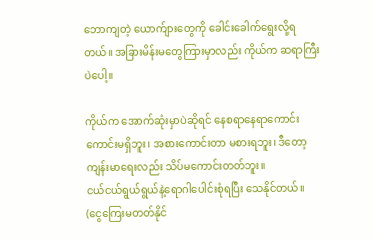ဘောကျတဲ့ ယောက်ျားတွေကို ခေါင်းခေါက်ရွေးလို့ရတယ်။ အခြားမိန်းမတွေကြားမှာလည်း ကိုယ်က ဆရာကြီးပဲပေါ့။

ကိုယ်က အောက်ဆုံးမှာပဲဆိုရင် နေစရာနေရာကောင်းကောင်းမရှိဘူး၊ အစားကောင်းတာ မစားရဘူး၊ ဒီတော့ ကျန်းမာရေးလည်း သိပ်မကောင်းတတ်ဘူး။
ငယ်ငယ်ရွယ်ရွယ်နဲ့ရောဂါပေါင်းစုံရပြီး သေနိုင်တယ်။ (ငွေကြေးမတတ်နိုင်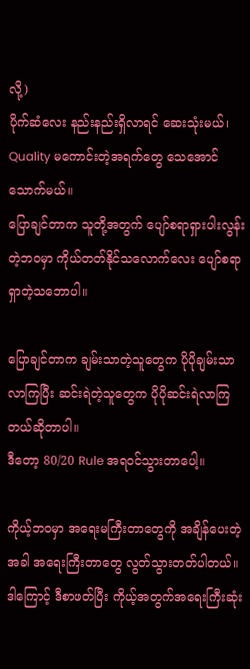လို့)
ပိုက်ဆံလေး နည်းနည်းရှိလာရင် ဆေးသုံးမယ်၊ Quality မကောင်းတဲ့အရက်တွေ သေအောင်သောက်မယ်။
ပြောချင်တာက သူတို့အတွက် ပျော်စရာရှားပါးလွန်းတဲ့ဘဝမှာ ကိုယ်တတ်နိုင်သလောက်လေး ပျော်စရာရှာတဲ့သဘောပါ။

ပြောချင်တာက ချမ်းသာတဲ့သူတွေက ပိုပိုချမ်းသာလာကြပြီး ဆင်းရဲတဲ့သူတွေက ပိုပိုဆင်းရဲလာကြတယ်ဆိုတာပါ။
ဒီတော့ 80/20 Rule အရဝင်သွားတာပေါ့။

ကိုယ့်ဘဝမှာ အရေးမကြီးတာတွေကို အချိန်ပေးတဲ့အခါ အရေးကြီးတာတွေ လွတ်သွားတတ်ပါတယ်။ ဒါကြောင့် ဒီစာဖတ်ပြီး ကိုယ့်အတွက်အရေးကြီးဆုံး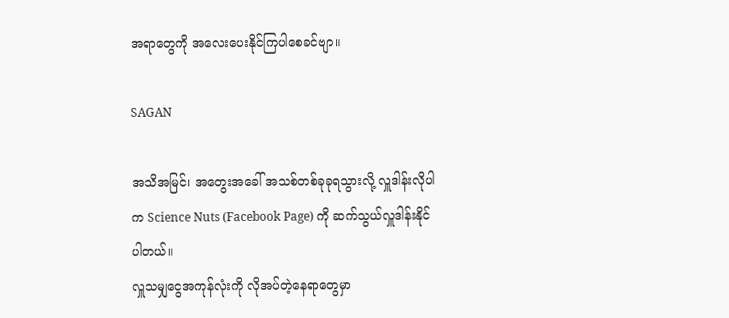အရာတွေကို အလေးပေးနိုင်ကြပါစေခင်ဗျာ။

SAGAN

အသိအမြင်၊ အတွေးအခေါ် အသစ်တစ်ခုခုရသွားလို့ လှူဒါန်းလိုပါက Science Nuts (Facebook Page) ကို ဆက်သွယ်လှူဒါန်းနိုင်ပါတယ်။
လှူသမျှငွေအကုန်လုံးကို လိုအပ်တဲ့နေရာတွေမှာ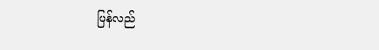ပြန်လည်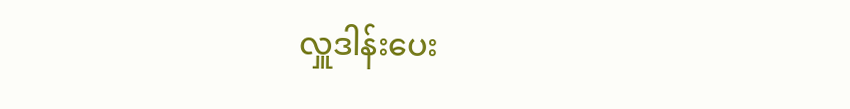လှူဒါန်းပေး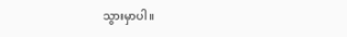သွားမှာပါ။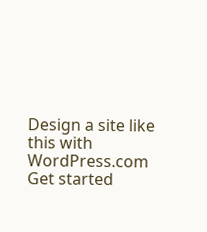Design a site like this with WordPress.com
Get started